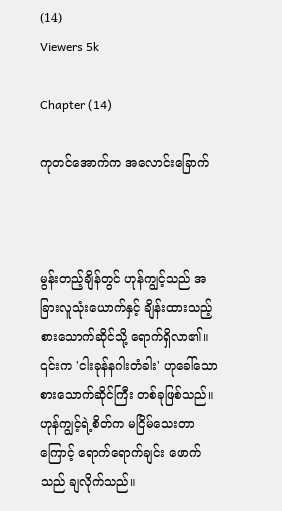(14)
Viewers 5k

Chapter (14)

ကုတင်အောက်က အလောင်းခြောက်



မွန်းတည့်ချိန်တွင် ဟုန်ကျွင့်သည် အခြားလူသုံးယောက်နှင့် ချိန်းထားသည့် စားသောက်ဆိုင်သို့ ရောက်ရှိလာ၏။ ၎င်းက 'ငါးခုန်နဂါးတံခါး' ဟုခေါ်သော စားသောက်ဆိုင်ကြီး တစ်ခုဖြစ်သည်။ ဟုန်ကျွင့်ရဲ့စိတ်က မငြိမ်သေးတာကြောင့် ရောက်ရောက်ချင်း ဖောက်သည် ချလိုက်သည်။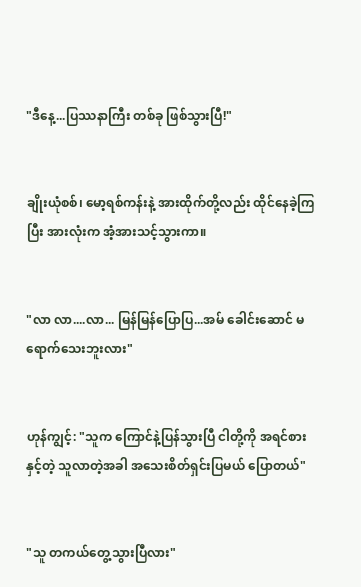"ဒီနေ့...ပြဿနာကြီး တစ်ခု ဖြစ်သွားပြီ!"


ချိုးယုံစစ်၊ မော့ရစ်ကန်းနဲ့ အားထိုက်တို့လည်း ထိုင်နေခဲ့ကြပြီး အားလုံးက အံ့အားသင့်သွားကာ။


"လာ လာ....လာ... မြန်မြန်ပြောပြ...အမ် ခေါင်းဆောင် မရောက်သေးဘူးလား"


ဟုန်ကျွင့်: "သူက ကြောင်နဲ့ပြန်သွားပြီ ငါတို့ကို အရင်စားနှင့်တဲ့ သူလာတဲ့အခါ အသေးစိတ်ရှင်းပြမယ် ပြောတယ်"


"သူ တကယ်တွေ့သွားပြီလား"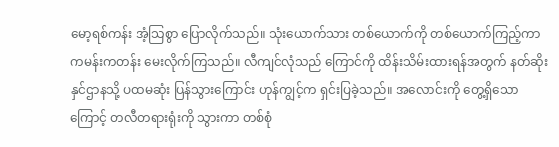မော့ရစ်ကန်း အံ့သြစွာ ပြောလိုက်သည်။ သုံးယောက်သား တစ်ယောက်ကို တစ်ယောက်ကြည့်ကာ ကမန်းကတန်း မေးလိုက်ကြသည်။ လီကျင်လုံသည် ကြောင်ကို ထိန်းသိမ်းထားရန်အတွက် နတ်ဆိုးနှင်ဌာနသို့ ပထမဆုံး ပြန်သွားကြောင်း ဟုန်ကျွင့်က ရှင်းပြခဲ့သည်။ အလောင်းကို တွေ့ရှိသောကြောင့် တလီတရားရုံးကို သွားကာ တစ်စုံ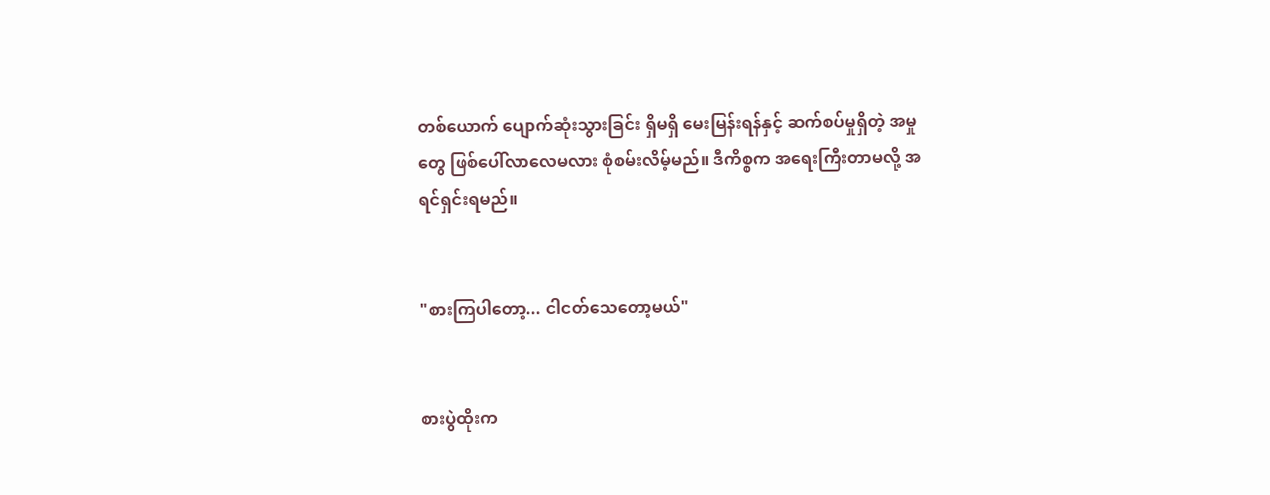တစ်ယောက် ပျောက်ဆုံးသွားခြင်း ရှိမရှိ မေးမြန်းရန်နှင့် ဆက်စပ်မှုရှိတဲ့ အမှုတွေ ဖြစ်ပေါ်လာလေမလား စုံစမ်းလိမ့်မည်။ ဒီကိစ္စက အရေးကြီးတာမလို့ အရင်ရှင်းရမည်။


"စားကြပါတော့... ငါငတ်သေတော့မယ်"


စားပွဲထိုးက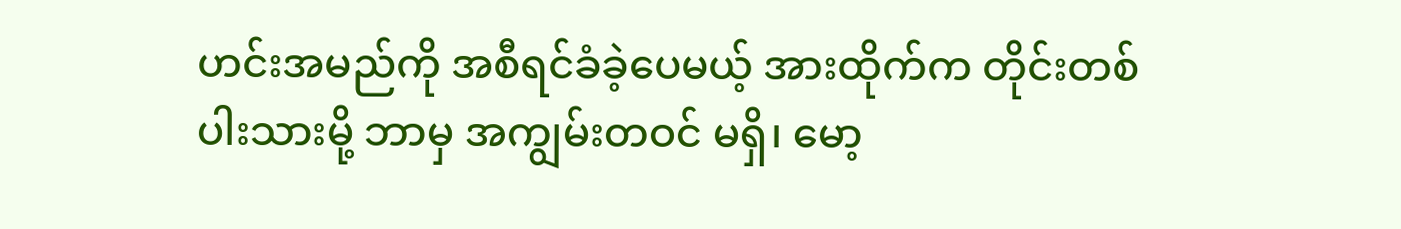ဟင်းအမည်ကို အစီရင်ခံခဲ့ပေမယ့် အားထိုက်က တိုင်းတစ်ပါးသားမို့ ဘာမှ အကျွမ်းတဝင် မရှိ၊ မော့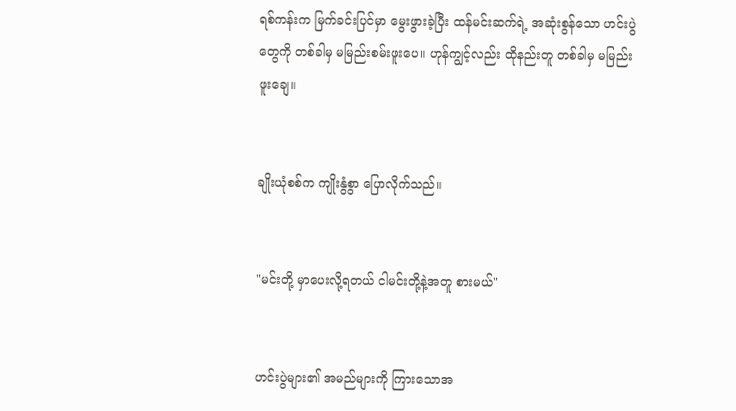ရစ်ကန်းက မြက်ခင်းပြင်မှာ မွေးဖွားခဲ့ပြီး ထန်မင်းဆက်ရဲ့ အဆုံးစွန်သော ဟင်းပွဲတွေကို တစ်ခါမှ မမြည်းစမ်းဖူးပေ။ ဟုန်ကျွင့်လည်း ထိုနည်းတူ တစ်ခါမှ မမြည်းဖူးချေ။


ချိုးယုံစစ်က ကျိုးနွံစွာ ပြောလိုက်သည်။


"မင်းတို့ မှာပေးလို့ရတယ် ငါမင်းတို့နဲ့အတူ စားမယ်"


ဟင်းပွဲများ၏ အမည်များကို ကြားသောအ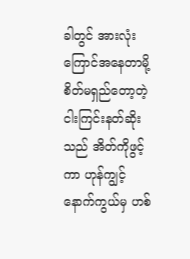ခါတွင် အားလုံး ကြောင်အနေတာမို့ စိတ်မရှည်တော့တဲ့ ငါးကြင်းနတ်ဆိုးသည် အိတ်ကိုဖွင့်ကာ ဟုန်ကျွင့်နောက်ကွယ်မှ ဟစ်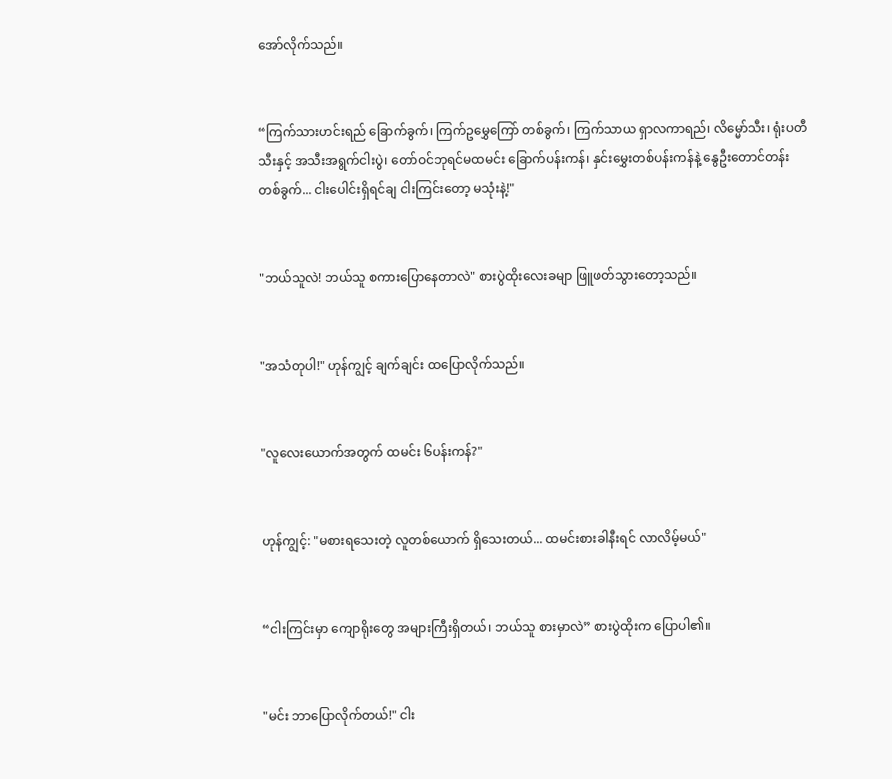အော်လိုက်သည်။


“ကြက်သားဟင်းရည် ခြောက်ခွက်၊ ကြက်ဥမွှေကြော် တစ်ခွက်၊ ကြက်သာယ ရှာလကာရည်၊ လိမ္မော်သီး၊ ရုံးပတီသီးနှင့် အသီးအရွက်ငါးပွဲ၊ တော်ဝင်ဘုရင်မထမင်း ခြောက်ပန်းကန်၊ နှင်းမွှေးတစ်ပန်းကန်နဲ့ နွေဦးတောင်တန်း တစ်ခွက်... ငါးပေါင်းရှိရင်ချ ငါးကြင်းတော့ မသုံးနဲ့!"


"ဘယ်သူလဲ! ဘယ်သူ စကားပြောနေတာလဲ" စားပွဲထိုးလေးခမျာ ဖြူဖတ်သွားတော့သည်။


"အသံတုပါ!" ဟုန်ကျွင့် ချက်ချင်း ထပြောလိုက်သည်။


"လူလေးယောက်အတွက် ထမင်း ၆ပန်းကန်?"


ဟုန်ကျွင့်: "မစားရသေးတဲ့ လူတစ်ယောက် ရှိသေးတယ်... ထမင်းစားခါနီးရင် လာလိမ့်မယ်"


“ငါးကြင်းမှာ ကျောရိုးတွေ အများကြီးရှိတယ်၊ ဘယ်သူ စားမှာလဲ” စားပွဲထိုးက ပြောပါ၏။


"မင်း ဘာပြောလိုက်တယ်!" ငါး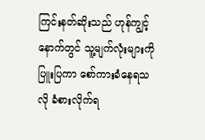ကြင်းနတ်ဆိုးသည် ဟုန်ကျွင့်နောက်တွင် သူ့မျက်လုံးများကို ပြူးပြကာ စော်ကားခံနေရသလို ခံစားလိုက်ရ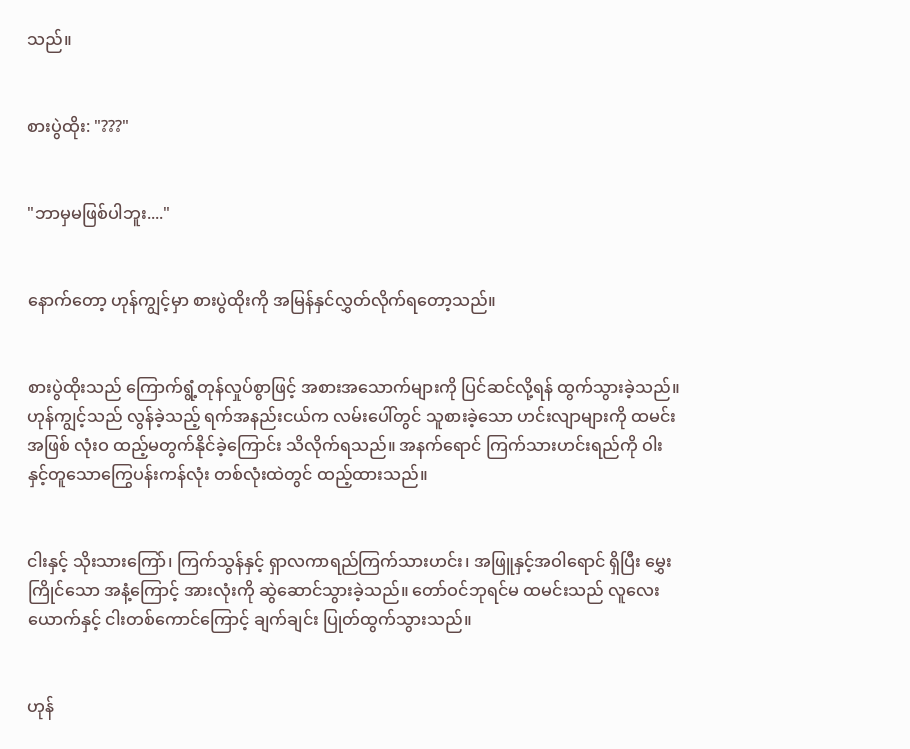သည်။


စားပွဲထိုး: "???"


"ဘာမှမဖြစ်ပါဘူး...."


နောက်တော့ ဟုန်ကျွင့်မှာ စားပွဲထိုးကို အမြန်နှင်လွှတ်လိုက်ရတော့သည်။


စားပွဲထိုးသည် ကြောက်ရွံ့တုန်လှုပ်စွာဖြင့် အစားအသောက်များကို ပြင်ဆင်လို့ရန် ထွက်သွားခဲ့သည်။ ဟုန်ကျွင့်သည် လွန်ခဲ့သည့် ရက်အနည်းငယ်က လမ်းပေါ်တွင် သူစားခဲ့သော ဟင်းလျာများကို ထမင်းအဖြစ် လုံးဝ ထည့်မတွက်နိုင်ခဲ့ကြောင်း သိလိုက်ရသည်။ အနက်ရောင် ကြက်သားဟင်းရည်ကို ဝါးနှင့်တူသောကြွေပန်းကန်လုံး တစ်လုံးထဲတွင် ထည့်ထားသည်။


ငါးနှင့် သိုးသားကြော်၊ ကြက်သွန်နှင့် ရှာလကာရည်ကြက်သားဟင်း၊ အဖြူနှင့်အဝါရောင် ရှိပြီး မွှေးကြိုင်သော အနံ့ကြောင့် အားလုံးကို ဆွဲဆောင်သွားခဲ့သည်။ တော်ဝင်ဘုရင်မ ထမင်းသည် လူလေးယောက်နှင့် ငါးတစ်ကောင်ကြောင့် ချက်ချင်း ပြုတ်ထွက်သွားသည်။


ဟုန်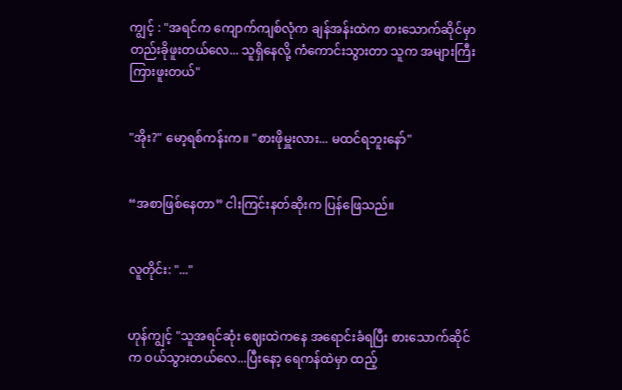ကျွင့် : "အရင်က ကျောက်ကျစ်လုံက ချန်အန်းထဲက စားသောက်ဆိုင်မှာ တည်းခိုဖူးတယ်လေ... သူရှိနေလို့ ကံကောင်းသွားတာ သူက အများကြီး ကြားဖူးတယ်"


"အိုး?" မော့ရစ်ကန်းက။ "စားဖိုမှူးလား... မထင်ရဘူးနော်"


“အစာဖြစ်နေတာ” ငါးကြင်းနတ်ဆိုးက ပြန်ဖြေသည်။


လူတိုင်း: "..."


ဟုန်ကျွင့် "သူအရင်ဆုံး ဈေးထဲကနေ အရောင်းခံရပြီး စားသောက်ဆိုင်က ဝယ်သွားတယ်လေ...ပြီးနော့ ရေကန်ထဲမှာ ထည့်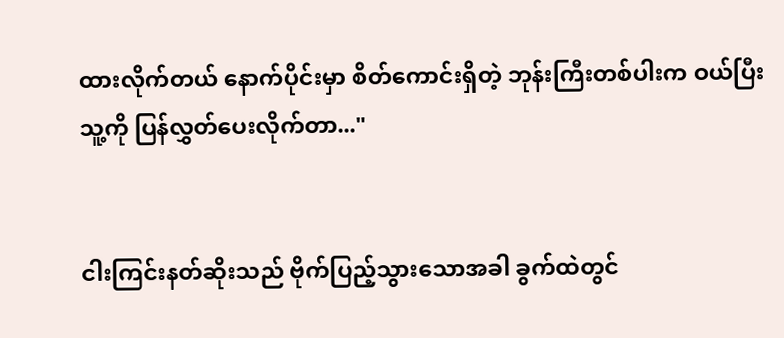ထားလိုက်တယ် နောက်ပိုင်းမှာ စိတ်ကောင်းရှိတဲ့ ဘုန်းကြီးတစ်ပါးက ဝယ်ပြီး သူ့ကို ပြန်လွှတ်ပေးလိုက်တာ..."


ငါးကြင်းနတ်ဆိုးသည် ဗိုက်ပြည့်သွားသောအခါ ခွက်ထဲတွင်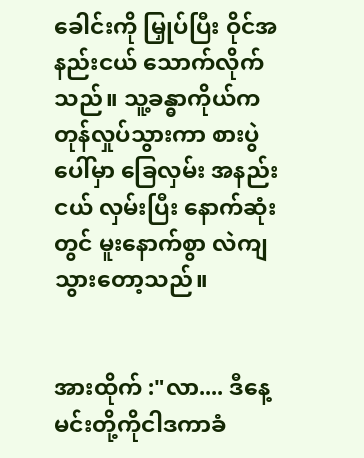ခေါင်းကို မြှုပ်ပြီး ဝိုင်အနည်းငယ် သောက်လိုက်သည်။ သူ့ခန္ဓာကိုယ်က တုန်လှုပ်သွားကာ စားပွဲပေါ်မှာ ခြေလှမ်း အနည်းငယ် လှမ်းပြီး နောက်ဆုံးတွင် မူးနောက်စွာ လဲကျသွားတော့သည်။


အားထိုက် :"လာ.... ဒီနေ့ မင်းတို့ကိုငါဒကာခံ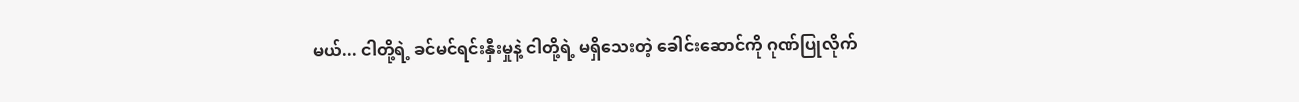မယ်... ငါတို့ရဲ့ ခင်မင်ရင်းနှီးမှုနဲ့ ငါတို့ရဲ့ မရှိသေးတဲ့ ခေါင်းဆောင်ကို ဂုဏ်ပြုလိုက်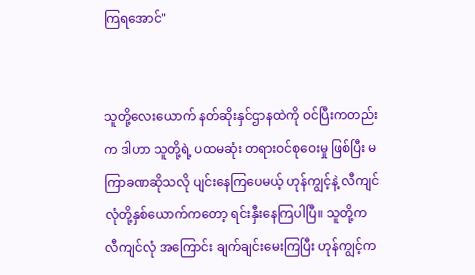ကြရအောင်"


သူတို့လေးယောက် နတ်ဆိုးနှင်ဌာနထဲကို ဝင်ပြီးကတည်းက ဒါဟာ သူတို့ရဲ့ ပထမဆုံး တရားဝင်စုဝေးမှု ဖြစ်ပြီး မကြာခဏဆိုသလို ပျင်းနေကြပေမယ့် ဟုန်ကျွင့်နဲ့ လီကျင်လုံတို့နှစ်ယောက်ကတော့ ရင်းနှီးနေကြပါပြီ။ သူတို့က လီကျင်လုံ အကြောင်း ချက်ချင်းမေးကြပြီး ဟုန်ကျွင့်က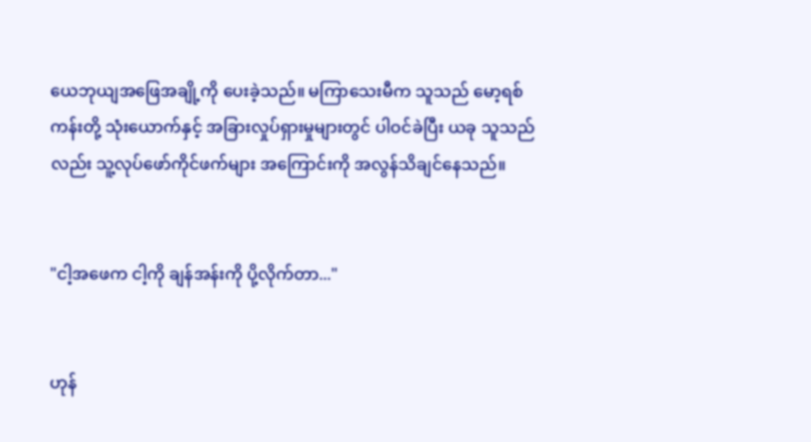ယေဘုယျအဖြေအချို့ကို ပေးခဲ့သည်။ မကြာသေးမီက သူသည် မော့ရစ်ကန်းတို့ သုံးယောက်နှင့် အခြားလှုပ်ရှားမှုများတွင် ပါဝင်ခဲပြီး ယခု သူသည်လည်း သူ့လုပ်ဖော်ကိုင်ဖက်များ အကြောင်းကို အလွန်သိချင်နေသည်။


"ငါ့အဖေက ငါ့ကို ချန်အန်းကို ပို့လိုက်တာ..."


ဟုန်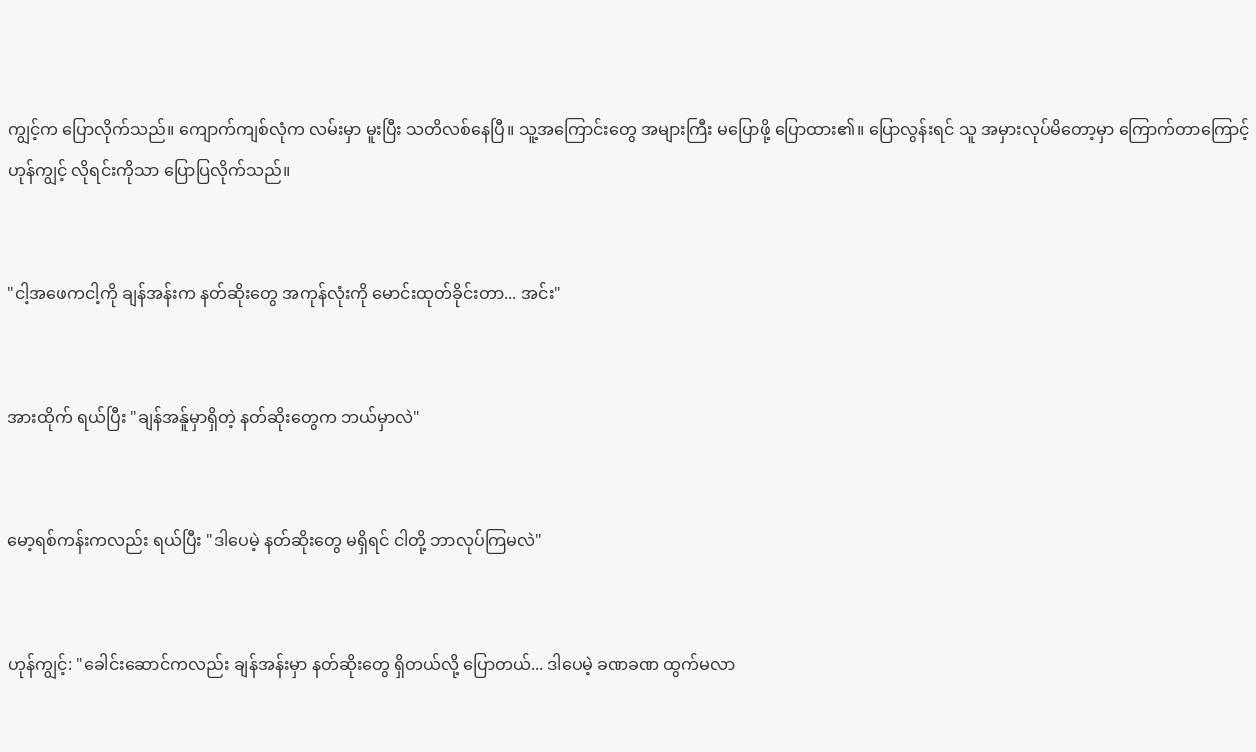ကျွင့်က ပြောလိုက်သည်။ ကျောက်ကျစ်လုံက လမ်းမှာ မူးပြီး သတိလစ်နေပြီ။ သူ့အကြောင်းတွေ အများကြီး မပြောဖို့ ပြောထား၏။ ပြောလွန်းရင် သူ အမှားလုပ်မိတော့မှာ ကြောက်တာကြောင့် ဟုန်ကျွင့် လိုရင်းကိုသာ ပြောပြလိုက်သည်။


"ငါ့အဖေကငါ့ကို ချန်အန်းက နတ်ဆိုးတွေ အကုန်လုံးကို မောင်းထုတ်ခိုင်းတာ... အင်း"


အားထိုက် ရယ်ပြီး "ချန်အန်ူမှာရှိတဲ့ နတ်ဆိုးတွေက ဘယ်မှာလဲ"


မော့ရစ်ကန်းကလည်း ရယ်ပြီး "ဒါပေမဲ့ နတ်ဆိုးတွေ မရှိရင် ငါတို့ ဘာလုပ်ကြမလဲ"


ဟုန်ကျွင့်: "ခေါင်းဆောင်ကလည်း ချန်အန်းမှာ နတ်ဆိုးတွေ ရှိတယ်လို့ ပြောတယ်... ဒါပေမဲ့ ခဏခဏ ထွက်မလာ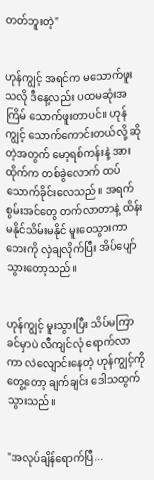တတ်ဘူးတဲ့"


ဟုန်ကျွင့် အရင်က မသောက်ဖူးသလို ဒီနေ့လည်း ပထမဆုံးအကြိမ် သောက်ဖူးတာပင်။ ဟုန်ကျွင့် သောက်ကောင်းတယ်လို့ ဆိုတဲ့အတွက် မော့ရစ်ကန်းနဲ့ အားထိုက်က တစ်ခွဲလောက် ထပ်သောက်ခိုင်းလေသည်။ အရက် စွမ်းအင်တွေ တက်လာတာနဲ့ ထိန်းမနိုင်သိမ်းမနိုင် မူးဝေသွားကာ ဘေးကို လှဲချလိုက်ပြီး အိပ်ပျော်သွားတော့သည်။


ဟုန်ကျွင့် မူးသွားပြီး သိပ်မကြာခင်မှာပဲ လီကျင်လုံ ရောက်လာကာ လဲလျောင်းနေတဲ့ ဟုန်ကျွင့်ကိုတွေ့တော့ ချက်ချင်း ဒေါသထွက်သွားသည်။


"အလုပ်ချိန်ရောက်ပြီ...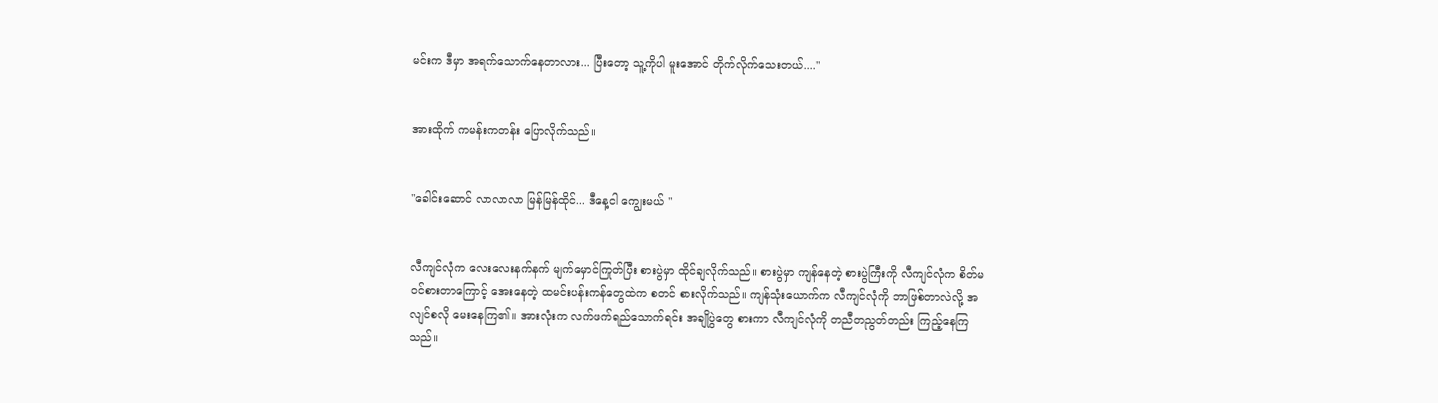မင်းက ဒီမှာ အရက်သောက်နေတာလား... ပြီးတော့ သူ့ကိုပါ မူးအောင် တိုက်လိုက်သေးတယ်...."


အားထိုက် ကမန်းကတန်း ပြောလိုက်သည်။


"ခေါင်းဆောင် လာလာလာ မြန်မြန်ထိုင်... ဒီနေ့ငါ ကျွေးမယ် "


လီကျင်လုံက လေးလေးနက်နက် မျက်မှောင်ကြုတ်ပြီး စားပွဲမှာ ထိုင်ချလိုက်သည်။ စားပွဲမှာ ကျန်နေတဲ့ စားပွဲကြီးကို လီကျင်လုံက စိတ်မ၀င်စားတာကြောင့် အေးနေတဲ့ ထမင်းပန်းကန်တွေထဲက စတင် စားလိုက်သည်။ ကျန်သုံးယောက်က လီကျင်လုံကို ဘာဖြစ်တာလဲလို့ အလျင်စလို မေးနေကြ၏။ အားလုံးက လက်ဖက်ရည်သောက်ရင်း အချိုပွဲတွေ စားကာ လီကျင်လုံကို တညီတညွတ်တည်း ကြည့်နေကြသည်။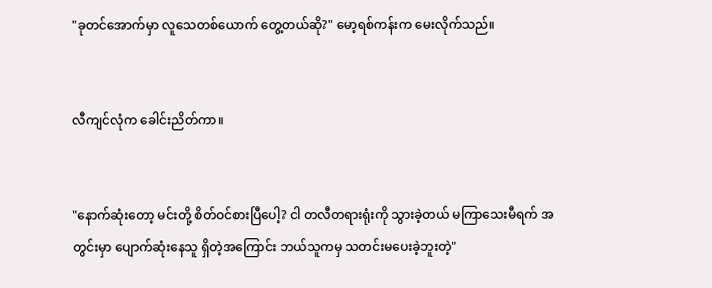"ခုတင်အောက်မှာ လူသေတစ်ယောက် တွေ့တယ်ဆို?" မော့ရစ်ကန်းက မေးလိုက်သည်။


လီကျင်လုံက ခေါင်းညိတ်ကာ။


"နောက်ဆုံးတော့ မင်းတို့ စိတ်ဝင်စားပြီပေါ့? ငါ တလီတရားရုံးကို သွားခဲ့တယ် မကြာသေးမီရက် အတွင်းမှာ ပျောက်ဆုံးနေသူ ရှိတဲ့အကြောင်း ဘယ်သူကမှ သတင်းမပေးခဲ့ဘူးတဲ့"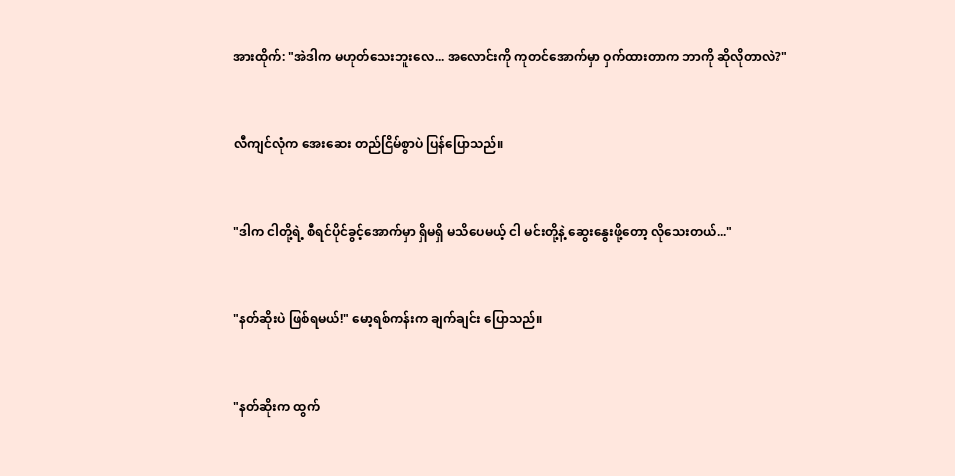အားထိုက်: "အဲဒါက မဟုတ်သေးဘူးလေ... အလောင်းကို ကုတင်အောက်မှာ ဝှက်ထားတာက ဘာကို ဆိုလိုတာလဲ?"


လီကျင်လုံက အေးဆေး တည်ငြိမ်စွာပဲ ပြန်ပြောသည်။


"ဒါက ငါတို့ရဲ့ စီရင်ပိုင်ခွင့်အောက်မှာ ရှိမရှိ မသိပေမယ့် ငါ မင်းတို့နဲ့ ဆွေးနွေးဖို့တော့ လိုသေးတယ်..."


"နတ်ဆိုးပဲ ဖြစ်ရမယ်!" မော့ရစ်ကန်းက ချက်ချင်း ပြောသည်။


"နတ်ဆိုးက ထွက်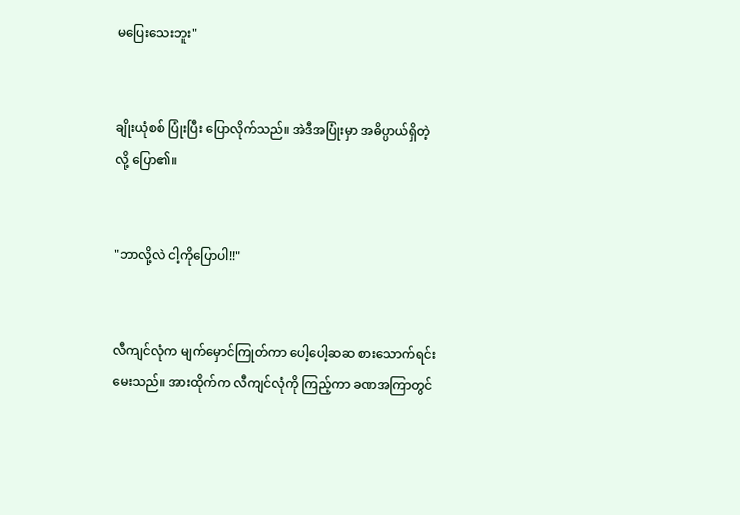မပြေးသေးဘူး"


ချိုးယုံစစ် ပြုံးပြီး ပြောလိုက်သည်။ အဲဒီအပြုံးမှာ အဓိပ္ပာယ်ရှိတဲ့လို့ ပြော၏။


"ဘာလို့လဲ ငါ့ကိုပြောပါ!!"


လီကျင်လုံက မျက်မှောင်ကြုတ်ကာ ပေါ့ပေါ့ဆဆ စားသောက်ရင်း မေးသည်။ အားထိုက်က လီကျင်လုံကို ကြည့်ကာ ခဏအကြာတွင်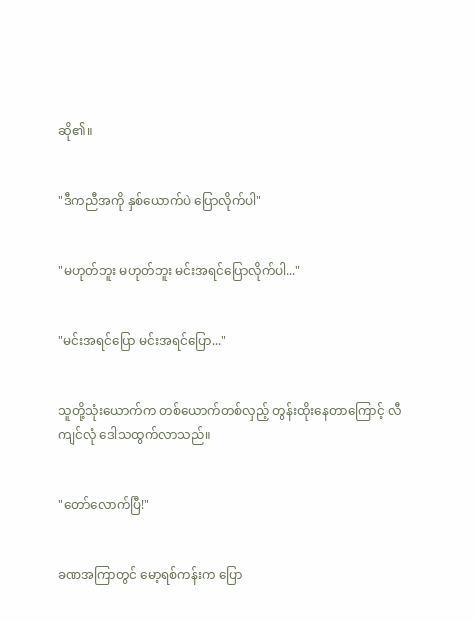ဆို၏။


"ဒီကညီအကို နှစ်ယောက်ပဲ ပြောလိုက်ပါ"


"မဟုတ်ဘူး မဟုတ်ဘူး မင်းအရင်ပြောလိုက်ပါ..."


"မင်းအရင်ပြော မင်းအရင်ပြော..."


သူတို့သုံးယောက်က တစ်ယောက်တစ်လှည့် တွန်းထိုးနေတာကြောင့် လီကျင်လုံ ဒေါသထွက်လာသည်။


"တော်လောက်ပြီ!"


ခဏအကြာတွင် မော့ရစ်ကန်းက ပြော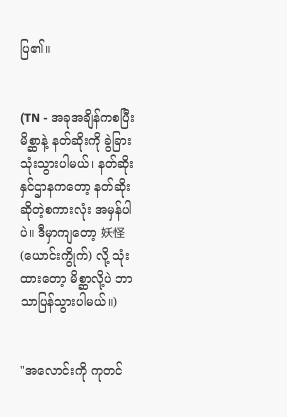ပြ၏။


(TN - အခုအချိန်ကစပြီး မိစ္ဆာနဲ့ နတ်ဆိုးကို ခွဲခြားသုံးသွားပါမယ်၊ နတ်ဆိုးနှင်ဌာနကတော့ နတ်ဆိုး ဆိုတဲ့စကားလုံး အမှန်ပါပဲ။ ဒီမှာကျတော့ 妖怪 (ယောင်းကွိုက်) လို့ သုံးထားတော့ မိစ္ဆာလို့ပဲ ဘာသာပြန်သွားပါမယ်။)


"အလောင်းကို ကုတင်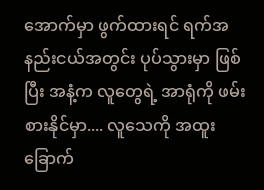အောက်မှာ ဖွက်ထားရင် ရက်အနည်းငယ်အတွင်း ပုပ်သွားမှာ ဖြစ်ပြီး အနံ့က လူတွေရဲ့ အာရုံကို ဖမ်းစားနိုင်မှာ.... လူသေကို အထူးခြောက်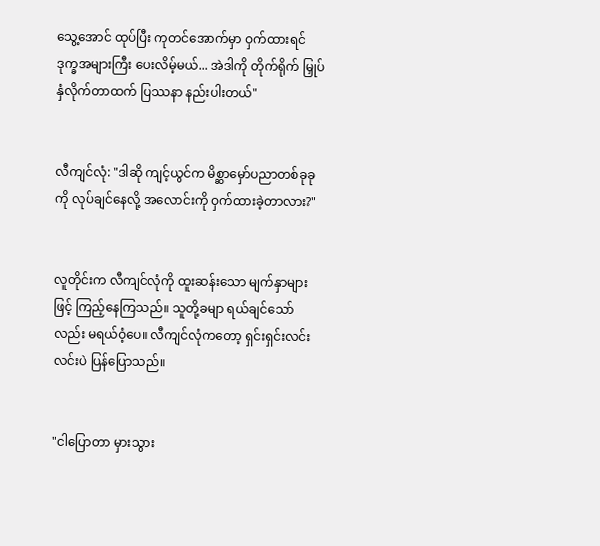သွေ့အောင် ထုပ်ပြီး ကုတင်အောက်မှာ ဝှက်ထားရင် ဒုက္ခအများကြီး ပေးလိမ့်မယ်... အဲဒါကို တိုက်ရိုက် မြှုပ်နှံလိုက်တာထက် ပြဿနာ နည်းပါးတယ်"


လီကျင်လုံ: "ဒါဆို ကျင့်ယွင်က မိစ္ဆာမှော်ပညာတစ်ခုခုကို လုပ်ချင်နေလို့ အလောင်းကို ဝှက်ထားခဲ့တာလား?"


လူတိုင်းက လီကျင်လုံကို ထူးဆန်းသော မျက်နှာများဖြင့် ကြည့်နေကြသည်။ သူတို့ခမျာ ရယ်ချင်သော်လည်း မရယ်ဝံ့ပေ။ လီကျင်လုံကတော့ ရှင်းရှင်းလင်းလင်းပဲ ပြန်ပြောသည်။


"ငါပြောတာ မှားသွား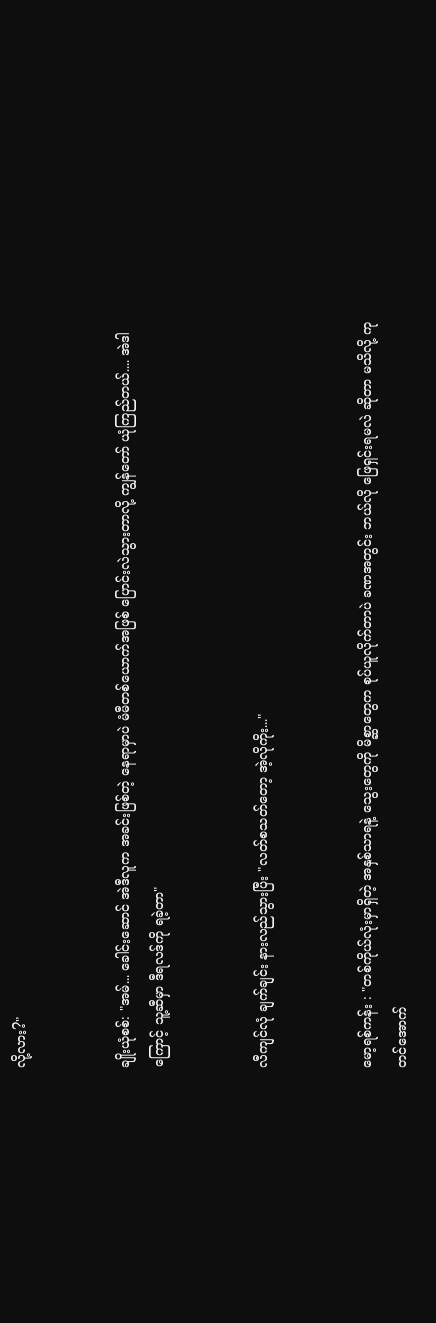လို့လား?"


ချိုးယုံစစ်: "အမ်... ခေါင်းဆောင် အဲဒီလူက အခင်းဖြစ်တဲ့ နေရာမှာပဲ မံမီတစ်ယောက်အဖြစ် ပြောင်းလဲသွားတာလို့ ကျွန်တော် ယုံကြည်တယ်.... အဲဒါကြောင့် သူ့ဆီမှာ ဒီရလဒ်ကို ရခဲ့တာ"


လီကျင်လုံ ချက်ချင်း နားလည်သွားပြီး "လတ်စသတ်တော့ အဲ့လိုကိုး..."


မော့ရစ်ကန်း : "တစ်ကိုယ်လုံးမှာရှိတဲ့ အနှစ်သာရနဲ့ သွေးတွေကို မိစ္ဆာတွေက စုပ်ယူလိုက်တာပဲ ခဏအတွင်း ဘယ်လို ဖြေရှင်းရမလဲ ဆိုတာ မသိလို့ ကုတင်အောက်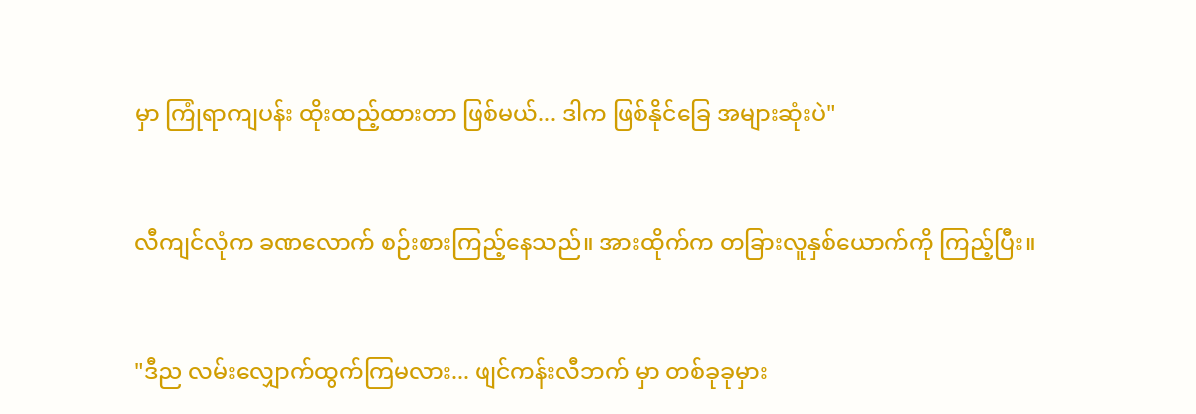မှာ ကြုံရာကျပန်း ထိုးထည့်ထားတာ ဖြစ်မယ်... ဒါက ဖြစ်နိုင်ခြေ အများဆုံးပဲ"


လီကျင်လုံက ခဏလောက် စဉ်းစားကြည့်နေသည်။ အားထိုက်က တခြားလူနှစ်ယောက်ကို ကြည့်ပြီး။


"ဒီည လမ်းလျှောက်ထွက်ကြမလား... ဖျင်ကန်းလီဘက် မှာ တစ်ခုခုမှား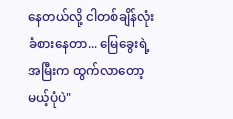နေတယ်လို့ ငါတစ်ချိန်လုံး ခံစားနေတာ... မြေခွေးရဲ့အမြီးက ထွက်လာတော့မယ့်ပုံပဲ"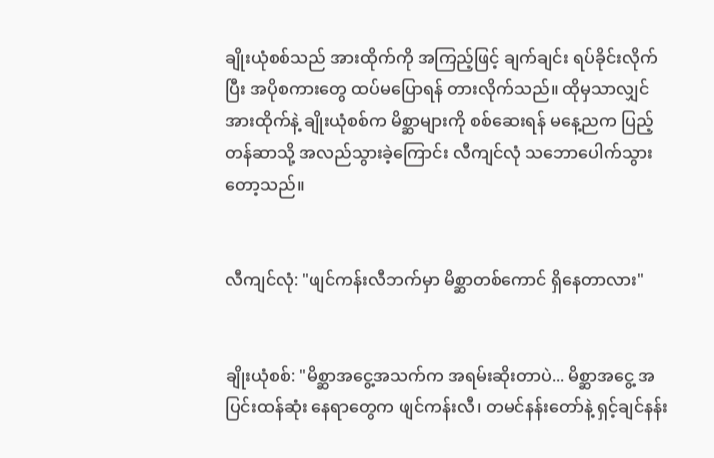ချိုးယုံစစ်သည် အားထိုက်ကို အကြည့်ဖြင့် ချက်ချင်း ရပ်ခိုင်းလိုက်ပြီး အပိုစကားတွေ ထပ်မပြောရန် တားလိုက်သည်။ ထိုမှသာလျှင် အားထိုက်နဲ့ ချိုးယုံစစ်က မိစ္ဆာများကို စစ်ဆေးရန် မနေ့ညက ပြည့်တန်ဆာသို့ အလည်သွားခဲ့ကြောင်း လီကျင်လုံ သဘောပေါက်သွားတော့သည်။


လီကျင်လုံ: "ဖျင်ကန်းလီဘက်မှာ မိစ္ဆာတစ်ကောင် ရှိနေတာလား"


ချိုးယုံစစ်: "မိစ္ဆာအငွေ့အသက်က အရမ်းဆိုးတာပဲ... မိစ္ဆာအငွေ့ အပြင်းထန်ဆုံး နေရာတွေက ဖျင်ကန်းလီ၊ တမင်နန်းတော်နဲ့ ရှင့်ချင်နန်း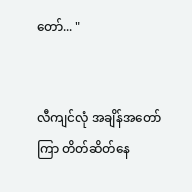တော်... "


လီကျင်လုံ အချိန်အတော်ကြာ တိတ်ဆိတ်နေ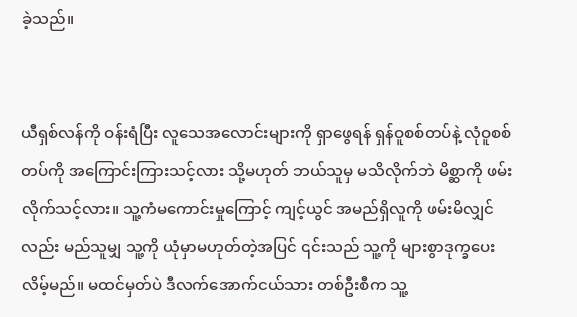ခဲ့သည်။


ယီရှစ်လန်ကို ဝန်းရံပြီး လူသေအလောင်းများကို ရှာဖွေရန် ရှန်ဝူစစ်တပ်နဲ့ လုံဝူစစ်တပ်ကို အကြောင်းကြားသင့်လား သို့မဟုတ် ဘယ်သူမှ မသိလိုက်ဘဲ မိစ္ဆာကို ဖမ်းလိုက်သင့်လား။ သူ့ကံမကောင်းမှုကြောင့် ကျင့်ယွင် အမည်ရှိလူကို ဖမ်းမိလျှင်လည်း မည်သူမျှ သူ့ကို ယုံမှာမဟုတ်တဲ့အပြင် ၎င်းသည် သူ့ကို များစွာဒုက္ခပေးလိမ့်မည်။ မထင်မှတ်ပဲ ဒီလက်အောက်ငယ်သား တစ်ဦးစီက သူ့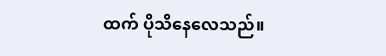ထက် ပိုသိနေလေသည်။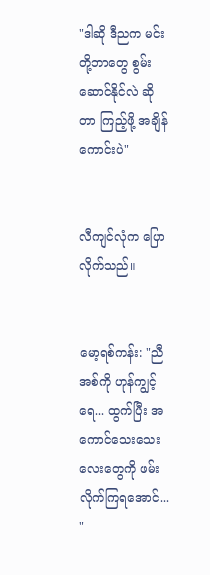"ဒါဆို ဒီညက မင်းတို့ဘာတွေ စွမ်းဆောင်နိုင်လဲ ဆိုတာ ကြည့်ဖို့ အချိန်ကောင်းပဲ"


လီကျင်လုံက ပြောလိုက်သည်။


မော့ရစ်ကန်း: "ညီအစ်ကို ဟုန်ကျွင့်ရေ... ထွက်ပြီး အကောင်သေးသေးလေးတွေကို ဖမ်းလိုက်ကြရအောင်... "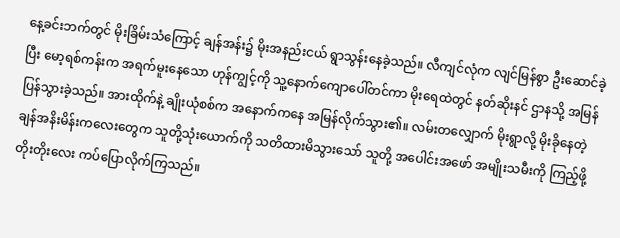နေ့ခင်းဘက်တွင် မိုးခြိမ်းသံကြောင့် ချန်အန်း၌ မိုးအနည်းငယ် ရွာသွန်းနေခဲ့သည်။ လီကျင်လုံက လျင်မြန်စွာ ဦးဆောင်ခဲ့ပြီး မော့ရစ်ကန်းက အရက်မူးနေသော ဟုန်ကျွင့်ကို သူ့နောက်ကျောပေါ်တင်ကာ မိုးရေထဲတွင် နတ်ဆိုးနင် ဌာနသို့ အမြန် ပြန်သွားခဲ့သည်။ အားထိုက်နဲ့ ချိုးယုံစစ်က အနောက်ကနေ အမြန်လိုက်သွား၏။ လမ်းတလျှောက် မိုးရွာလို့ မိုးခိုနေတဲ့ ချန်အနိးမိန်းကလေးတွေက သူတို့သုံးယောက်ကို သတိထားမိသွားသော် သူတို့ အပေါင်းအဖော် အမျိုးသမီးကို ကြည့်ဖို့ တိုးတိုးလေး ကပ်ပြောလိုက်ကြသည်။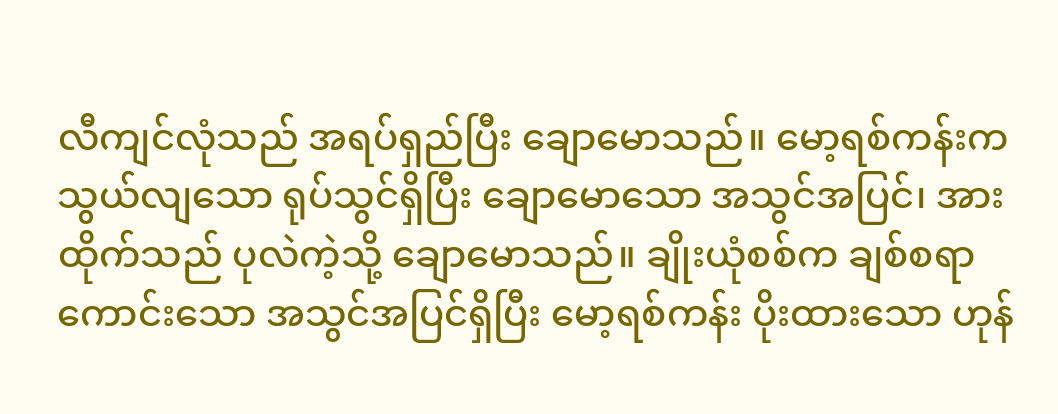လီကျင်လုံသည် အရပ်ရှည်ပြီး ချောမောသည်။ မော့ရစ်ကန်းက သွယ်လျသော ရုပ်သွင်ရှိပြီး ချောမောသော အသွင်အပြင်၊ အားထိုက်သည် ပုလဲကဲ့သို့ ချောမောသည်။ ချိုးယုံစစ်က ချစ်စရာကောင်းသော အသွင်အပြင်ရှိပြီး မော့ရစ်ကန်း ပိုးထားသော ဟုန်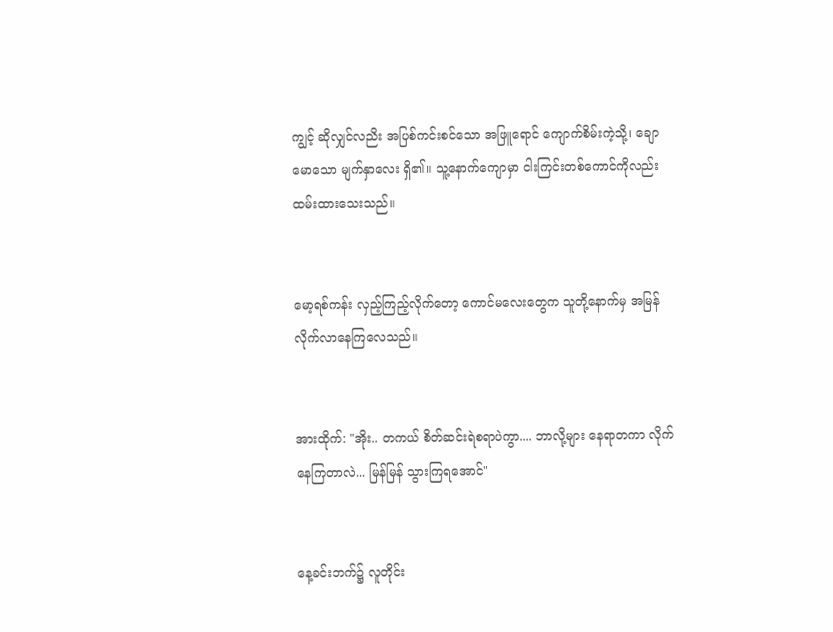ကျွင့် ဆိုလျှင်လညိး အပြစ်ကင်းစင်သော အဖြူရောင် ကျောက်စိမ်းကဲ့သို့၊ ချောမောသော မျက်နှာလေး ရှိ၏။ သူ့နောက်ကျောမှာ ငါးကြင်းတစ်ကောင်ကိုလည်း ထမ်းထားသေးသည်။


မော့ရစ်ကန်း လှည့်ကြည့်လိုက်တော့ ကောင်မလေးတွေက သူတို့နောက်မှ အမြန် လိုက်လာနေကြလေသည်။


အားထိုက်: "အိုး.. တကယ် စိတ်ဆင်းရဲစရာပဲကွာ.... ဘာလို့များ နေရာတကာ လိုက်နေကြတာလဲ... မြန်မြန် သွားကြရအောင်"


နေ့ခင်းဘက်၌ လူတိုင်း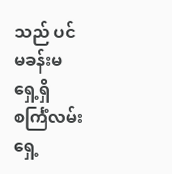သည် ပင်မခန်းမရှေ့ရှိ စင်္ကြံလမ်းရှေ့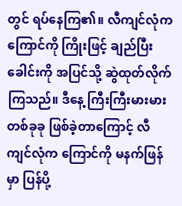တွင် ရပ်နေကြ၏။ လီကျင်လုံက ကြောင်ကို ကြိုးဖြင့် ချည်ပြီး ခေါင်းကို အပြင်သို့ ဆွဲထုတ်လိုက်ကြသည်။ ဒီနေ့ ကြီးကြီးမားမား တစ်ခုခု ဖြစ်ခဲ့တာကြောင့် လီကျင်လုံက ကြောင်ကို မနက်ဖြန်မှာ ပြန်ပို့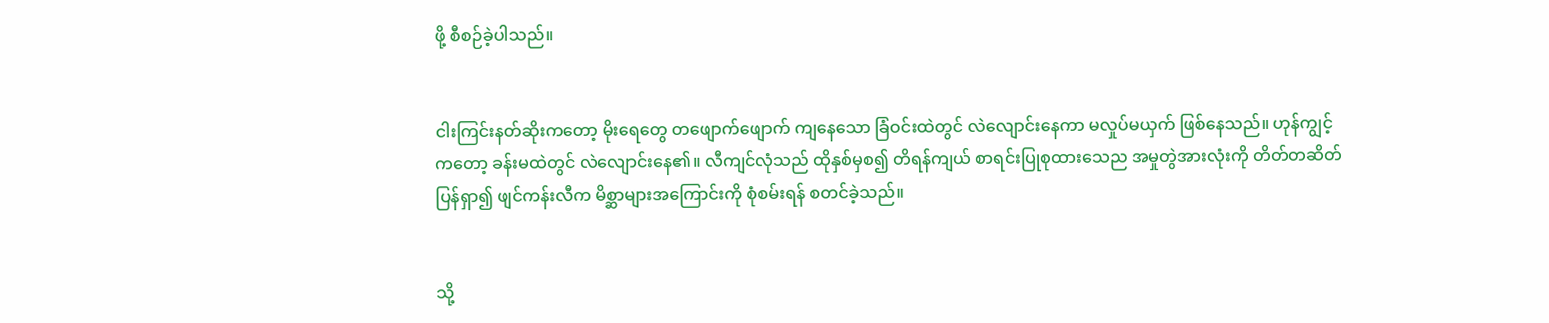ဖို့ စီစဉ်ခဲ့ပါသည်။


ငါးကြင်းနတ်ဆိုးကတော့ မိုးရေတွေ တဖျောက်ဖျောက် ကျနေသော ခြံဝင်းထဲတွင် လဲလျောင်းနေကာ မလှုပ်မယှက် ဖြစ်နေသည်။ ဟုန်ကျွင့်ကတော့ ခန်းမထဲတွင် လဲလျောင်းနေ၏။ လီကျင်လုံသည် ထိုနှစ်မှစ၍ တိရန်ကျယ် စာရင်းပြုစုထားသေည အမှုတွဲအားလုံးကို တိတ်တဆိတ် ပြန်ရှာ၍ ဖျင်ကန်းလီက မိစ္ဆာများအကြောင်းကို စုံစမ်းရန် စတင်ခဲ့သည်။


သို့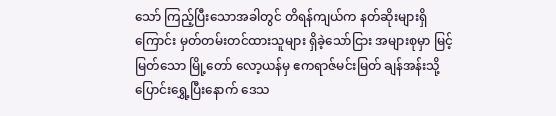သော် ကြည့်ပြီးသောအခါတွင် တိရန်ကျယ်က နတ်ဆိုးများရှိကြောင်း မှတ်တမ်းတင်ထားသူများ ရှိခဲ့သော်ငြား အများစုမှာ မြင့်မြတ်သော မြို့တော် လော့ယန်မှ ဧကရာဇ်မင်းမြတ် ချန်အန်းသို့ ပြောင်းရွှေ့ပြီးနောက် ဒေသ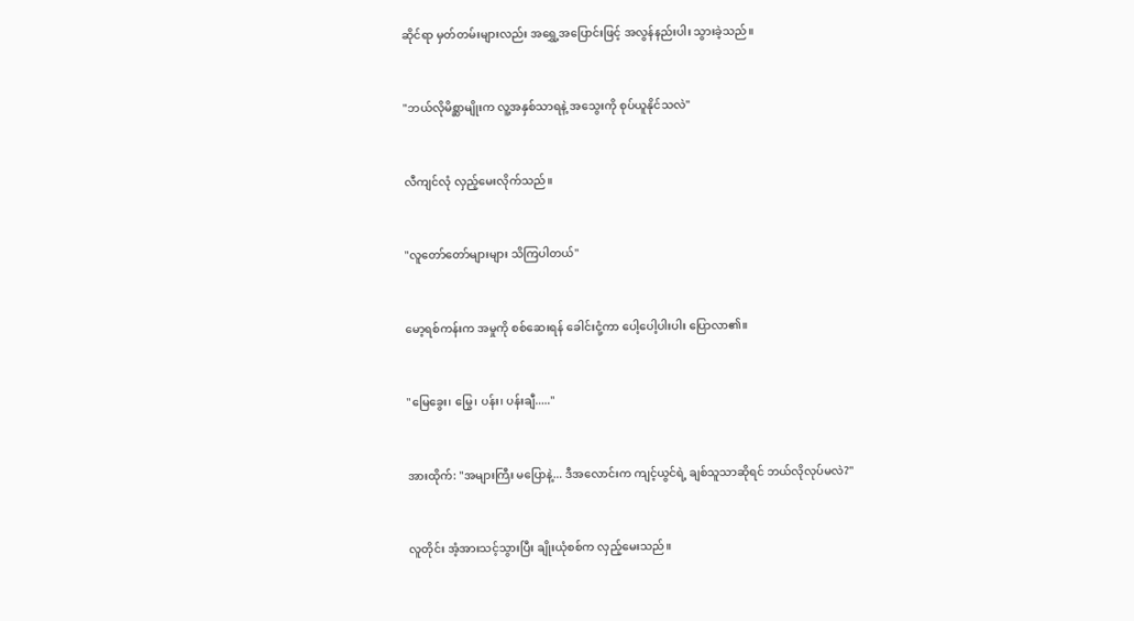ဆိုင်ရာ မှတ်တမ်းများလည်း အရွှေ့အပြောင်းဖြင့် အလွန်နည်းပါး သွားခဲ့သည်။


"ဘယ်လိုမိစ္ဆာမျိုးက လူ့အနှစ်သာရနဲ့ အသွေးကို စုပ်ယူနိုင်သလဲ"


လီကျင်လုံ လှည့်မေးလိုက်သည်။


"လူတော်တော်များများ သိကြပါတယ်"


မော့ရစ်ကန်းက အမှုကို စစ်ဆေးရန် ခေါင်းငုံ့ကာ ပေါ့ပေါ့ပါးပါး ပြောလာ၏။


"မြေခွေး၊ မြွေ၊ ပန်း၊ ပန်းချီ....."


အားထိုက်: "အများကြီး မပြောနဲ့... ဒီအလောင်းက ကျင့်ယွင်ရဲ့ ချစ်သူသာဆိုရင် ဘယ်လိုလုပ်မလဲ?"


လူတိုင်း အံ့အားသင့်သွားပြီး ချိုးယုံစစ်က လှည့်မေးသည်။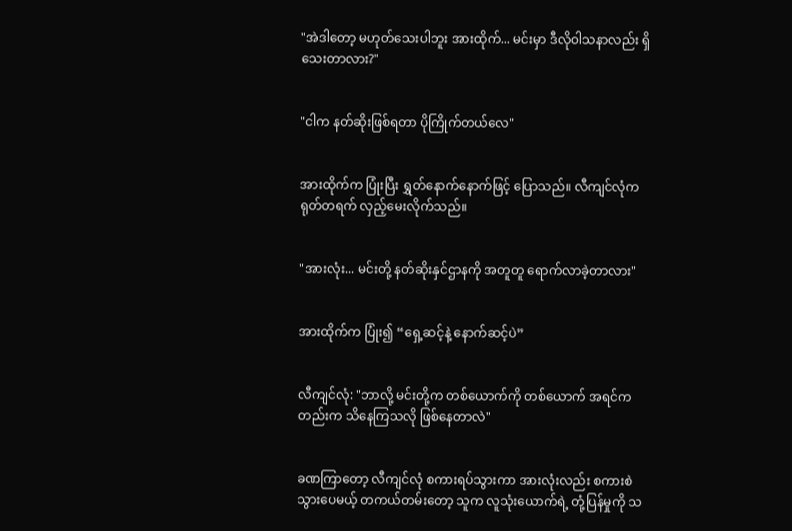"အဲဒါတော့ မဟုတ်သေးပါဘူး အားထိုက်... မင်းမှာ ဒီလိုဝါသနာလည်း ရှိသေးတာလား?"


"ငါက နတ်ဆိုးဖြစ်ရတာ ပိုကြိုက်တယ်လေ"


အားထိုက်က ပြုံးပြီး ရွှတ်နောက်နောက်ဖြင့် ပြောသည်။ လီကျင်လုံက ရုတ်တရက် လှည့်မေးလိုက်သည်။


"အားလုံး... မင်းတို့ နတ်ဆိုးနှင်ဌာနကို အတူတူ ရောက်လာခဲ့တာလား"


အားထိုက်က ပြုံး၍ “ရှေ့ဆင့်နဲ့ နောက်ဆင့်ပဲ”


လီကျင်လုံ: "ဘာလို့ မင်းတို့က တစ်ယောက်ကို တစ်ယောက် အရင်ကတည်းက သိနေကြသလို ဖြစ်နေတာလဲ"


ခဏကြာတော့ လီကျင်လုံ စကားရပ်သွားကာ အားလုံးလည်း စကားစဲသွားပေမယ့် တကယ်တမ်းတော့ သူက လူသုံးယောက်ရဲ့ တုံ့ပြန်မှုကို သ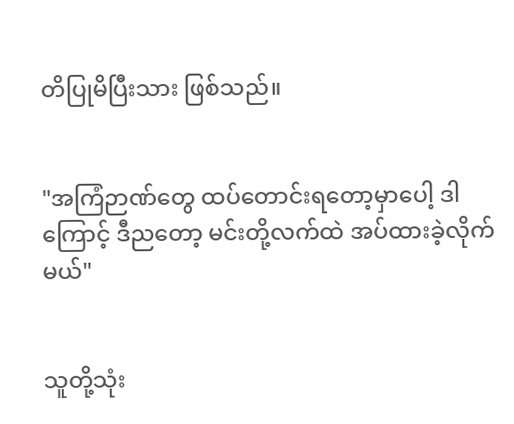တိပြုမိပြီးသား ဖြစ်သည်။


"အကြံဉာဏ်တွေ ထပ်တောင်းရတော့မှာပေါ့ ဒါကြောင့် ဒီညတော့ မင်းတို့လက်ထဲ အပ်ထားခဲ့လိုက်မယ်"


သူတို့သုံး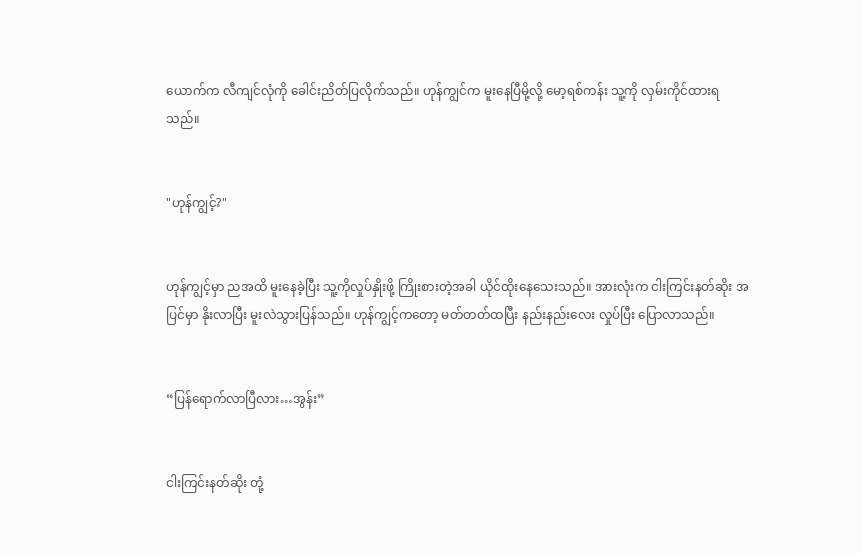ယောက်က လီကျင်လုံကို ခေါင်းညိတ်ပြလိုက်သည်။ ဟုန်ကျွင်က မူးနေပြီမို့လို့ မော့ရစ်ကန်း သူ့ကို လှမ်းကိုင်ထားရသည်။


"ဟုန်ကျွင့်?"


ဟုန်ကျွင့်မှာ ညအထိ မူးနေခဲ့ပြီး သူ့ကိုလှုပ်နှိုးဖို့ ကြိုးစားတဲ့အခါ ယိုင်ထိုးနေသေးသည်။ အားလုံးက ငါးကြင်းနတ်ဆိုး အပြင်မှာ နိုးလာပြီး မူးလဲသွားပြန်သည်။ ဟုန်ကျွင့်ကတော့ မတ်တတ်ထပြီး နည်းနည်းလေး လှုပ်ပြီး ပြောလာသည်။


“ပြန်ရောက်လာပြီလား…အွန်း”


ငါးကြင်းနတ်ဆိုး တုံ့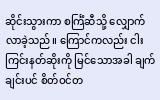ဆိုင်းသွားကာ စင်္ကြံဆီသို့ လျှောက်လာခဲ့သည်။ ကြောင်ကလည်း ငါးကြင်းနတ်ဆိုးကို မြင်သောအခါ ချက်ချင်းပင် စိတ်ဝင်တ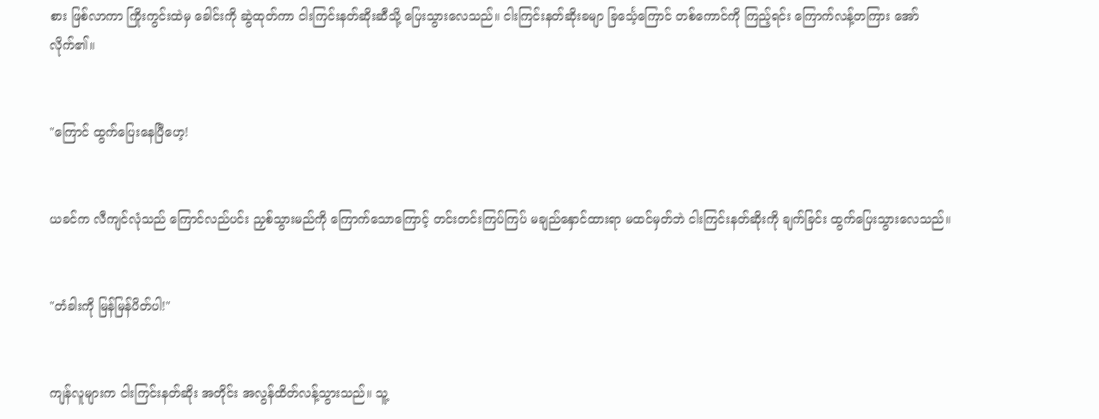စား ဖြစ်လာကာ ကြိုးကွင်းထဲမှ ခေါင်းကို ဆွဲထုတ်ကာ ငါးကြင်းနတ်ဆိုးဆီသို့ ပြေးသွားလေသည်။ ငါးကြင်းနတ်ဆိုးခမျာ ခြင်္သေ့ကြောင် တစ်ကောင်ကို ကြည့်ရင်း ကြောက်လန့်တကြား အော်လိုက်၏။


"ကြောင် ထွက်ပြေးနေပြီဟေ့!


ယခင်က လီကျင်လုံသည် ကြောင်လည်ပင်း ညှစ်သွားမည်ကို ကြောက်သောကြောင့် တင်းတင်းကြပ်ကြပ် မချည်နှောင်ထားရာ မထင်မှတ်ဘဲ ငါးကြင်းနတ်ဆိုးကို ချက်ခြင်း ထွက်ပြေးသွားလေသည်။


"တံခါးကို မြန်မြန်ပိတ်ပါ!"


ကျန်လူများက ငါးကြင်းနတ်ဆိုး အတိုင်း အလွန်ထိတ်လန့်သွားသည်။ သူ့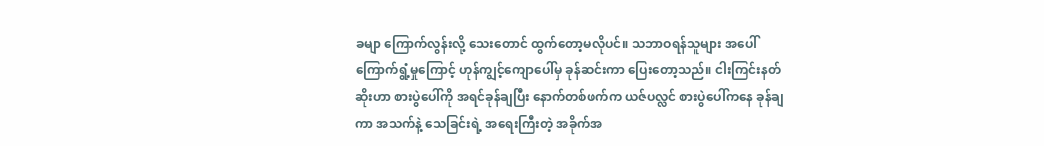ခမျာ ကြောက်လွန်းလို့ သေးတောင် ထွက်တော့မလိုပင်။ သဘာဝရန်သူများ အပေါ် ကြောက်ရွံ့မှုကြောင့် ဟုန်ကျွင့်ကျောပေါ်မှ ခုန်ဆင်းကာ ပြေးတော့သည်။ ငါးကြင်းနတ်ဆိုးဟာ စားပွဲပေါ်ကို အရင်ခုန်ချပြီး နောက်တစ်ဖက်က ယဇ်ပလ္လင် စားပွဲပေါ်ကနေ ခုန်ချကာ အသက်နဲ့ သေခြင်းရဲ့ အရေးကြီးတဲ့ အခိုက်အ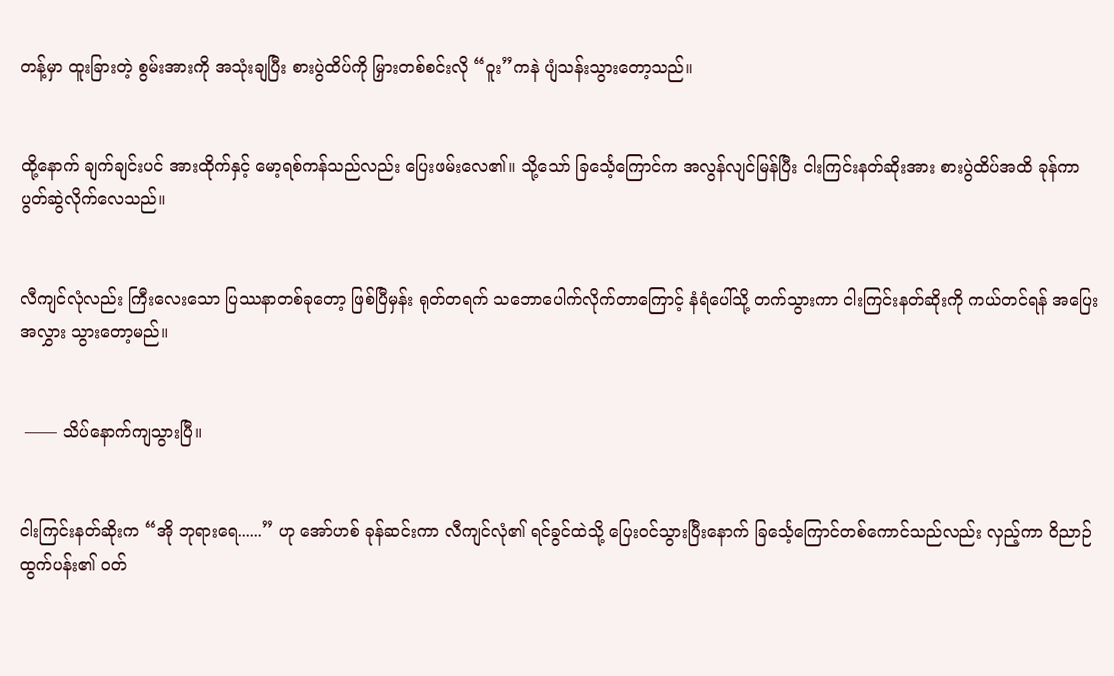တန့်မှာ ထူးခြားတဲ့ စွမ်းအားကို အသုံးချပြီး စားပွဲထိပ်ကို မြှားတစ်စင်းလို “ဝူး”ကနဲ ပျံသန်းသွားတော့သည်။


ထို့နောက် ချက်ချင်းပင် အားထိုက်နှင့် မော့ရစ်ကန်သည်လည်း ပြေးဖမ်းလေ၏။ သို့သော် ခြင်္သေ့ကြောင်က အလွန်လျင်မြန်ပြီး ငါးကြင်းနတ်ဆိုးအား စားပွဲထိပ်အထိ ခုန်ကာ ပွတ်ဆွဲလိုက်လေသည်။


လီကျင်လုံလည်း ကြီးလေးသော ပြဿနာတစ်ခုတော့ ဖြစ်ပြီမှန်း ရုတ်တရက် သဘောပေါက်လိုက်တာကြောင့် နံရံပေါ်သို့ တက်သွားကာ ငါးကြင်းနတ်ဆိုးကို ကယ်တင်ရန် အပြေးအလွှား သွားတော့မည်။


 —— သိပ်နောက်ကျသွားပြီ။


ငါးကြင်းနတ်ဆိုးက “အို ဘုရားရေ......” ဟု အော်ဟစ် ခုန်ဆင်းကာ လီကျင်လုံ၏ ရင်ခွင်ထဲသို့ ပြေးဝင်သွားပြီးနောက် ခြင်္သေ့ကြောင်တစ်ကောင်သည်လည်း လှည့်ကာ ဝိညာဉ်ထွက်ပန်း၏ ဝတ်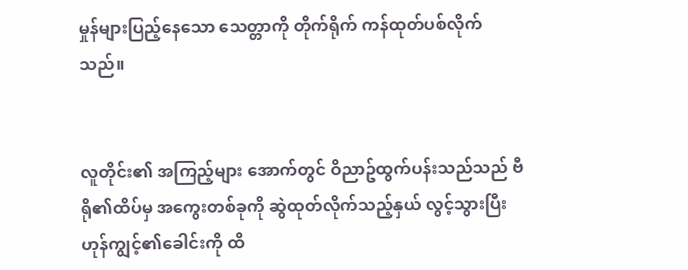မှုန်များပြည့်နေသော သေတ္တာကို တိုက်ရိုက် ကန်ထုတ်ပစ်လိုက်သည်။


လူတိုင်း၏ အကြည့်များ အောက်တွင် ဝိညာဥ်ထွက်ပန်းသည်သည် ဗီရို၏ထိပ်မှ အကွေးတစ်ခုကို ဆွဲထုတ်လိုက်သည့်နှယ် လွင့်သွားပြီး ဟုန်ကျွင့်၏ခေါင်းကို ထိ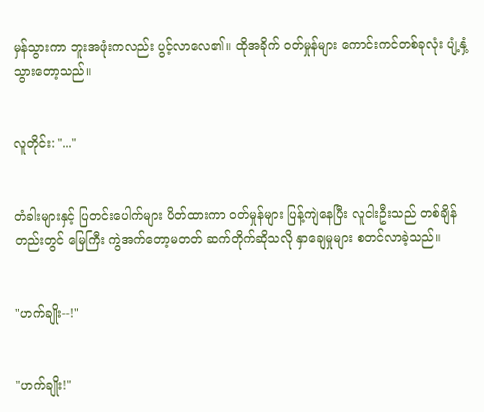မှန်သွားကာ ဘူးအဖုံးကလည်း ပွင့်လာလေ၏။ ထိုအခိုက် ဝတ်မှုန်များ ကောင်းကင်တစ်ခုလုံး ပျံ့နှံ့သွားတော့သည်။


လူတိုင်း: "..."


တံခါးများနှင့် ပြတင်းပေါက်များ ပိတ်ထားကာ ဝတ်မှုန်များ ပြန့်ကျဲနေပြီး လူငါးဦးသည် တစ်ချိန်တည်းတွင် မြေကြီး ကွဲအက်တော့မတတ် ဆက်တိုက်ဆိုသလို နှာချေမှုများ စတင်လာခဲ့သည်။


"ဟက်ချိုး--!"


"ဟက်ချိုး!"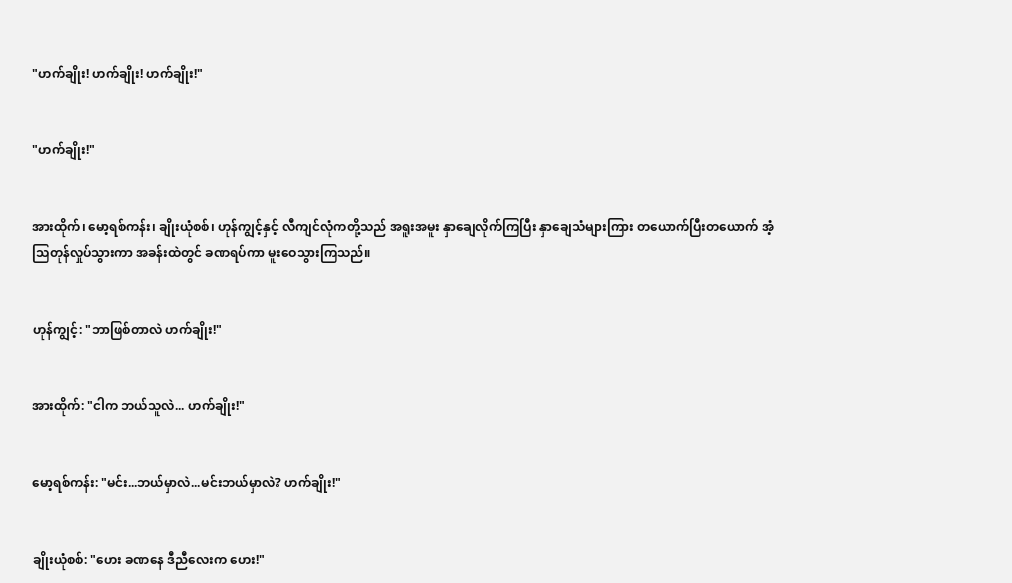"ဟက်ချိုး! ဟက်ချိုး! ဟက်ချိုး!"


"ဟက်ချိုး!"


အားထိုက်၊ မော့ရစ်ကန်း၊ ချိုးယုံစစ်၊ ဟုန်ကျွင့်နှင့် လီကျင်လုံကတို့သည် အရူးအမူး နှာချေလိုက်ကြပြီး နှာချေသံများကြား တယောက်ပြီးတယောက် အံ့သြတုန်လှုပ်သွားကာ အခန်းထဲတွင် ခဏရပ်ကာ မူးဝေသွားကြသည်။


ဟုန်ကျွင့်: "ဘာဖြစ်တာလဲ ဟက်ချိုး!"


အားထိုက်: "ငါက ဘယ်သူလဲ... ဟက်ချိုး!"


မော့ရစ်ကန်း: "မင်း...ဘယ်မှာလဲ...မင်းဘယ်မှာလဲ? ဟက်ချိုး!"


ချိုးယုံစစ်: "ဟေး ခဏနေ ဒီညီလေးက ဟေး!"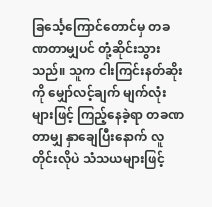ခြင်္သေ့ကြောင်တောင်မှ တခဏတာမျှပင် တုံ့ဆိုင်းသွားသည်။ သူက ငါးကြင်းနတ်ဆိုးကို မျှော်လင့်ချက် မျက်လုံးများဖြင့် ကြည့်နေခဲ့ရာ တခဏတာမျှ နှာချေပြီးနောက် လူတိုင်းလိုပဲ သံသယများဖြင့်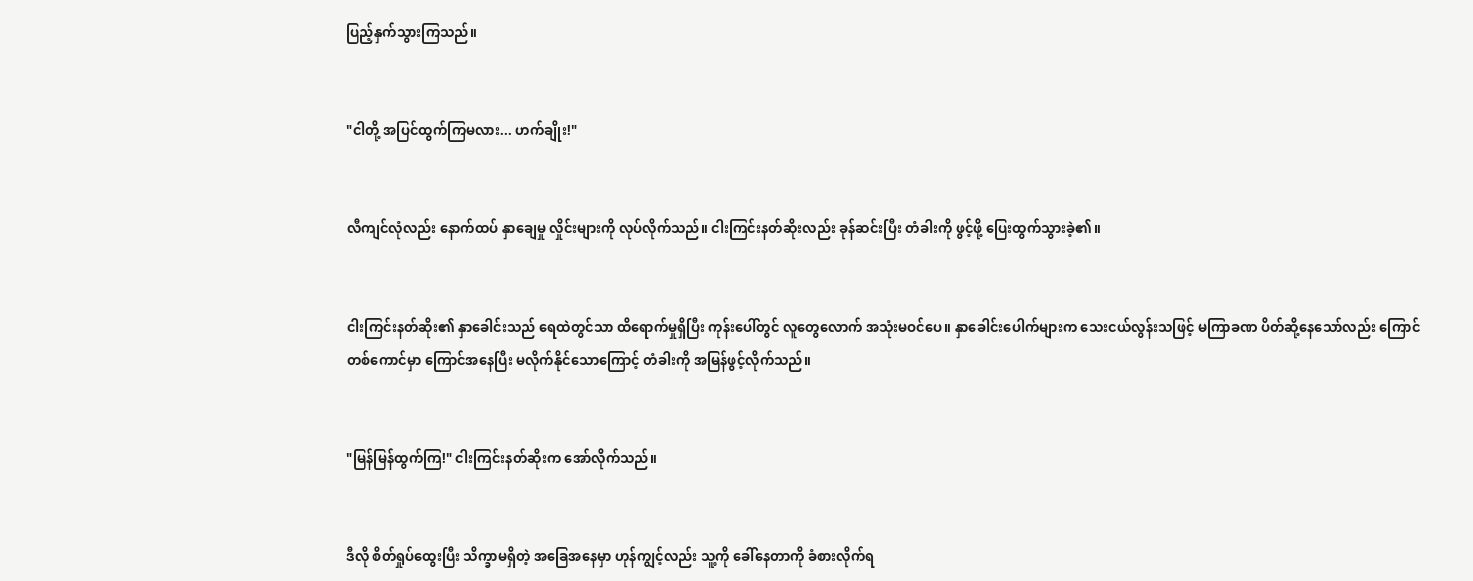ပြည့်နှက်သွားကြသည်။


"ငါတို့ အပြင်ထွက်ကြမလား... ဟက်ချိုး!"


လီကျင်လုံလည်း နောက်ထပ် နှာချေမှု လှိုင်းများကို လုပ်လိုက်သည်။ ငါးကြင်းနတ်ဆိုးလည်း ခုန်ဆင်းပြီး တံခါးကို ဖွင့်ဖို့ ပြေးထွက်သွားခဲ့၏။


ငါးကြင်းနတ်ဆိုး၏ နှာခေါင်းသည် ရေထဲတွင်သာ ထိရောက်မှုရှိပြီး ကုန်းပေါ်တွင် လူတွေလောက် အသုံးမဝင်ပေ။ နှာခေါင်းပေါက်များက သေးငယ်လွန်းသဖြင့် မကြာခဏ ပိတ်ဆို့နေသော်လည်း ကြောင်တစ်ကောင်မှာ ကြောင်အနေပြီး မလိုက်နိုင်သောကြောင့် တံခါးကို အမြန်ဖွင့်လိုက်သည်။


"မြန်မြန်ထွက်ကြ!" ငါးကြင်းနတ်ဆိုးက အော်လိုက်သည်။


ဒီလို စိတ်ရှုပ်ထွေးပြီး သိက္ခာမရှိတဲ့ အခြေအနေမှာ ဟုန်ကျွင့်လည်း သူ့ကို ခေါ်နေတာကို ခံစားလိုက်ရ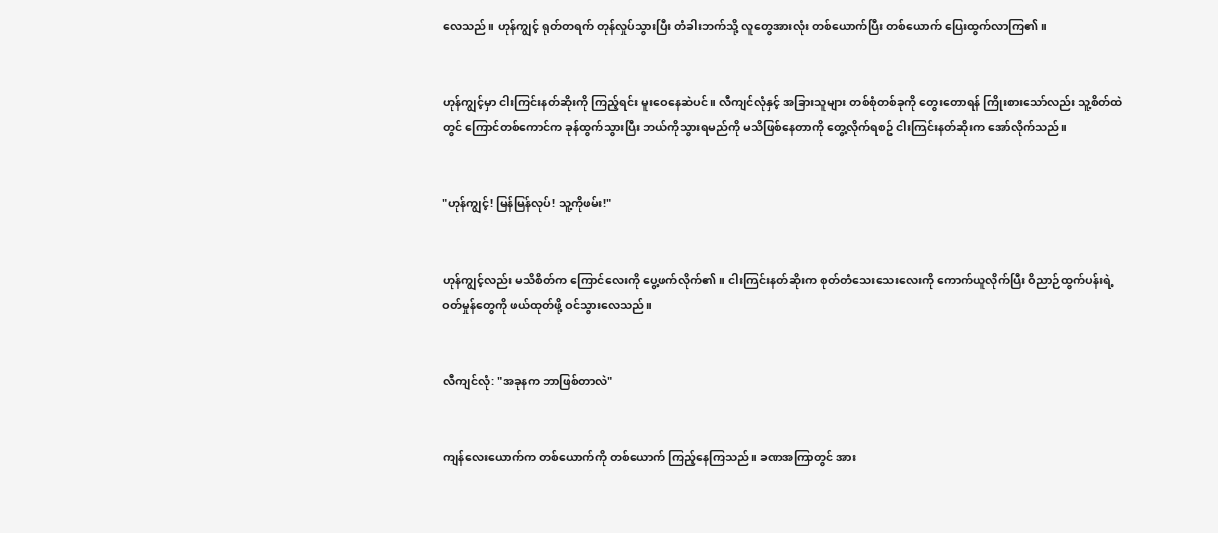လေသည်။ ဟုန်ကျွင့် ရုတ်တရက် တုန်လှုပ်သွားပြီး တံခါးဘက်သို့ လူတွေအားလုံး တစ်ယောက်ပြီး တစ်ယောက် ပြေးထွက်လာကြ၏။


ဟုန်ကျွင့်မှာ ငါးကြင်းနတ်ဆိုးကို ကြည့်ရင်း မူးဝေနေဆဲပင်။ လီကျင်လုံနှင့် အခြားသူများ တစ်စုံတစ်ခုကို တွေးတောရန် ကြိုးစားသော်လည်း သူ့စိတ်ထဲတွင် ကြောင်တစ်ကောင်က ခုန်ထွက်သွားပြီး ဘယ်ကိုသွားရမည်ကို မသိဖြစ်နေတာကို တွေ့လိုက်ရစဥ် ငါးကြင်းနတ်ဆိုးက အော်လိုက်သည်။


"ဟုန်ကျွင့်! မြန်မြန်လုပ်! သူ့ကိုဖမ်း!"


ဟုန်ကျွင့်လည်း မသိစိတ်က ကြောင်လေးကို ပွေ့ဖက်လိုက်၏။ ငါးကြင်းနတ်ဆိုးက စုတ်တံသေးသေးလေးကို ကောက်ယူလိုက်ပြီး ဝိညာဉ်ထွက်ပန်းရဲ့ ဝတ်မှုန်တွေကို ဖယ်ထုတ်ဖို့ ဝင်သွားလေသည်။


လီကျင်လုံ: "အခုနက ဘာဖြစ်တာလဲ"


ကျန်လေးယောက်က တစ်ယောက်ကို တစ်ယောက် ကြည့်နေကြသည်။ ခဏအကြာတွင် အား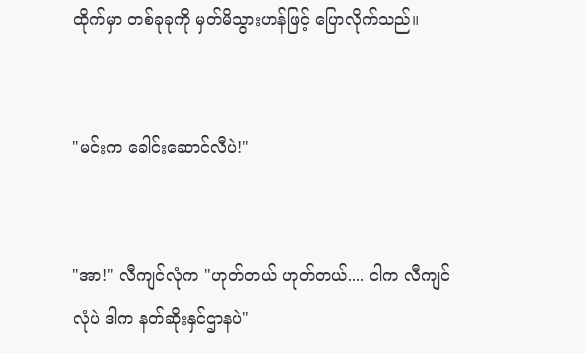ထိုက်မှာ တစ်ခုခုကို မှတ်မိသွားဟန်ဖြင့် ပြောလိုက်သည်။


"မင်းက ခေါင်းဆောင်လီပဲ!"


"အာ!" လီကျင်လုံက "ဟုတ်တယ် ဟုတ်တယ်.... ငါက လီကျင်လုံပဲ ဒါက နတ်ဆိုးနှင်ဌာနပဲ"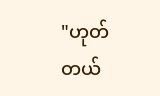"ဟုတ်တယ်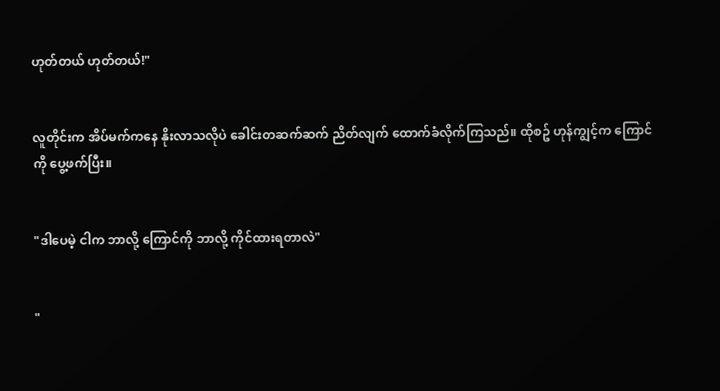ဟုတ်တယ် ဟုတ်တယ်!"


လူတိုင်းက အိပ်မက်ကနေ နိုးလာသလိုပဲ ခေါင်းတဆက်ဆက် ညိတ်လျက် ထောက်ခံလိုက်ကြသည်။ ထိုစဥ် ဟုန်ကျွင့်က ကြောင်ကို ပွေ့ဖက်ပြီး။


"ဒါပေမဲ့ ငါက ဘာလို့ ကြောင်ကို ဘာလို့ ကိုင်ထားရတာလဲ"


"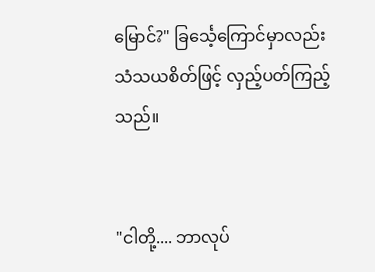မြောင်?" ခြင်္သေ့ကြောင်မှာလည်း သံသယစိတ်ဖြင့် လှည့်ပတ်ကြည့်သည်။


"ငါတို့.... ဘာလုပ်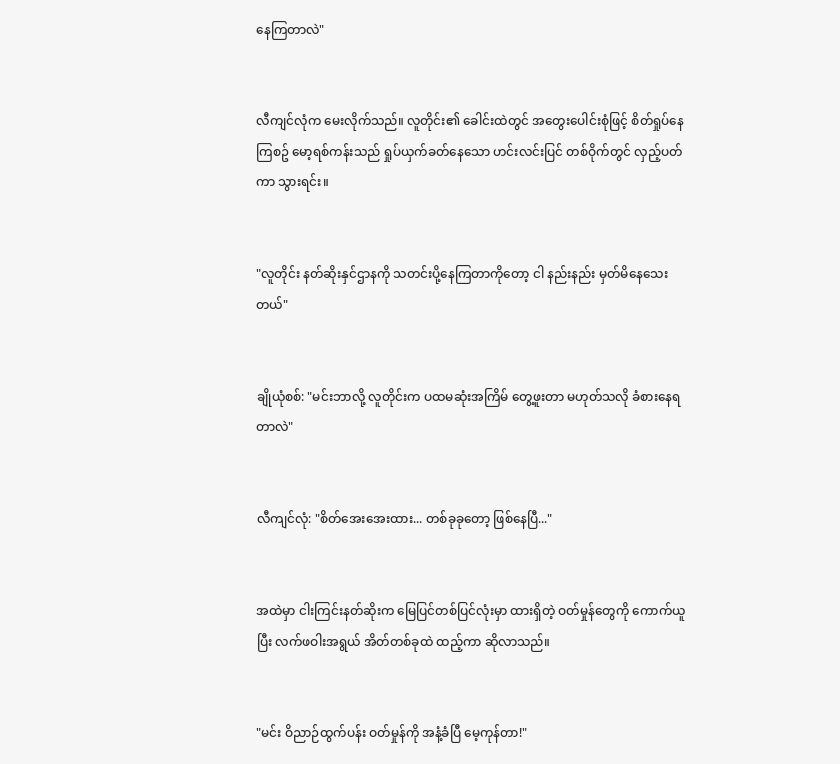နေကြတာလဲ"


လီကျင်လုံက မေးလိုက်သည်။ လူတိုင်း၏ ခေါင်းထဲတွင် အတွေးပေါင်းစုံဖြင့် စိတ်ရှုပ်နေကြစဥ် မော့ရစ်ကန်းသည် ရှုပ်ယှက်ခတ်နေသော ဟင်းလင်းပြင် တစ်ဝိုက်တွင် လှည့်ပတ်ကာ သွားရင်း။


"လူတိုင်း နတ်ဆိုးနှင်ဌာနကို သတင်းပို့နေကြတာကိုတော့ ငါ နည်းနည်း မှတ်မိနေသေးတယ်"


ချိုယုံစစ်: "မင်းဘာလို့ လူတိုင်းက ပထမဆုံးအကြိမ် တွေ့ဖူးတာ မဟုတ်သလို ခံစားနေရတာလဲ"


လီကျင်လုံ: "စိတ်အေးအေးထား... တစ်ခုခုတော့ ဖြစ်နေပြီ..."


အထဲမှာ ငါးကြင်းနတ်ဆိုးက မြေပြင်တစ်ပြင်လုံးမှာ ထားရှိတဲ့ ဝတ်မှုန်တွေကို ကောက်ယူပြီး လက်ဖဝါးအရွယ် အိတ်တစ်ခုထဲ ထည့်ကာ ဆိုလာသည်။


"မင်း ဝိညာဉ်ထွက်ပန်း ဝတ်မှုန်ကို အနံ့ခံပြီ မေ့ကုန်တာ!"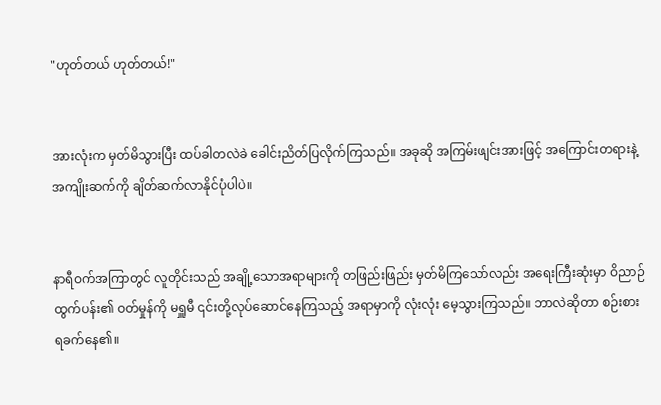"ဟုတ်တယ် ဟုတ်တယ်!"


အားလုံးက မှတ်မိသွားပြီး ထပ်ခါတလဲခဲ ခေါင်းညိတ်ပြလိုက်ကြသည်။ အခုဆို အကြမ်းဖျင်းအားဖြင့် အကြောင်းတရားနဲ့ အကျိုးဆက်ကို ချိတ်ဆက်လာနိုင်ပုံပါပဲ။


နာရီဝက်အကြာတွင် လူတိုင်းသည် အချို့သောအရာများကို တဖြည်းဖြည်း မှတ်မိကြသော်လည်း အရေးကြီးဆုံးမှာ ဝိညာဉ်ထွက်ပန်း၏ ဝတ်မှုန်ကို မရှူမီ ၎င်းတို့လုပ်ဆောင်နေကြသည့် အရာမှာကို လုံးလုံး မေ့သွားကြသည်။ ဘာလဲဆိုတာ စဉ်းစားရခက်နေ၏။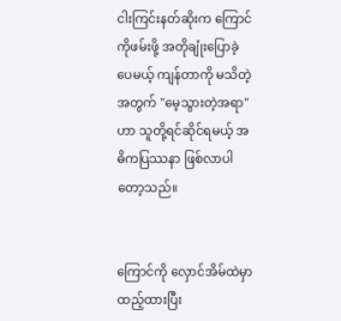ငါးကြင်းနတ်ဆိုးက ကြောင်ကိုဖမ်းဖို့ အတိုချုံးပြောခဲ့ပေမယ့် ကျန်တာကို မသိတဲ့အတွက် "မေ့သွားတဲ့အရာ" ဟာ သူတို့ရင်ဆိုင်ရမယ့် အဓိကပြဿနာ ဖြစ်လာပါတော့သည်။


ကြောင်ကို လှောင်အိမ်ထဲမှာ ထည့်ထားပြီး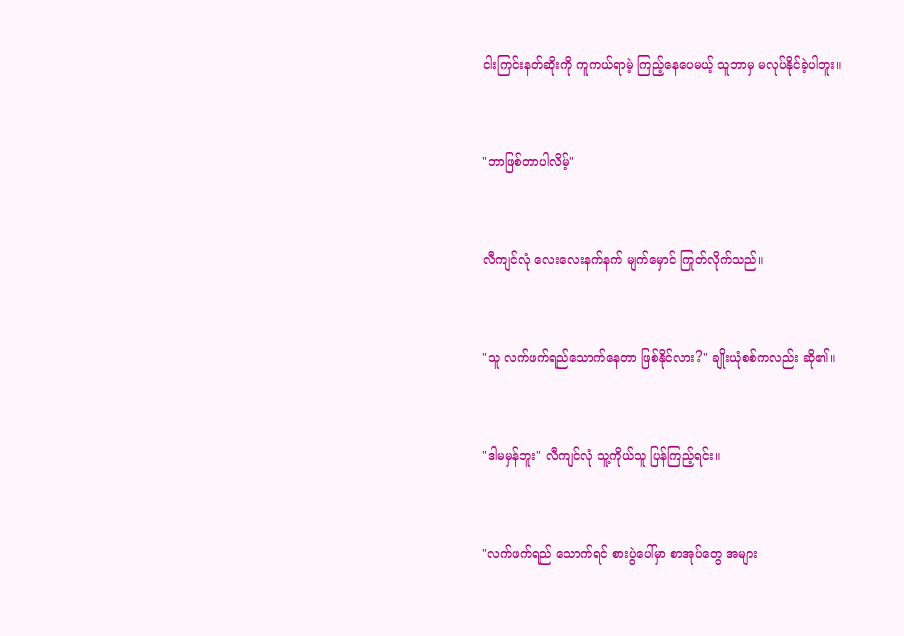ငါးကြင်းနတ်ဆိုးကို ကူကယ်ရာမဲ့ ကြည့်နေပေမယ့် သူဘာမှ မလုပ်နိုင်ခဲ့ပါဘူး။


"ဘာဖြစ်တာပါလိမ့်"


လီကျင်လုံ လေးလေးနက်နက် မျက်မှောင် ကြုတ်လိုက်သည်။


"သူ လက်ဖက်ရည်သောက်နေတာ ဖြစ်နိုင်လား?" ချိုးယုံစစ်ကလည်း ဆို၏။


"ဒါမမှန်ဘူး" လီကျင်လုံ သူ့ကိုယ်သူ ပြန်ကြည့်ရင်း။


"လက်ဖက်ရည် သောက်ရင် စားပွဲပေါ်မှာ စာအုပ်တွေ အများ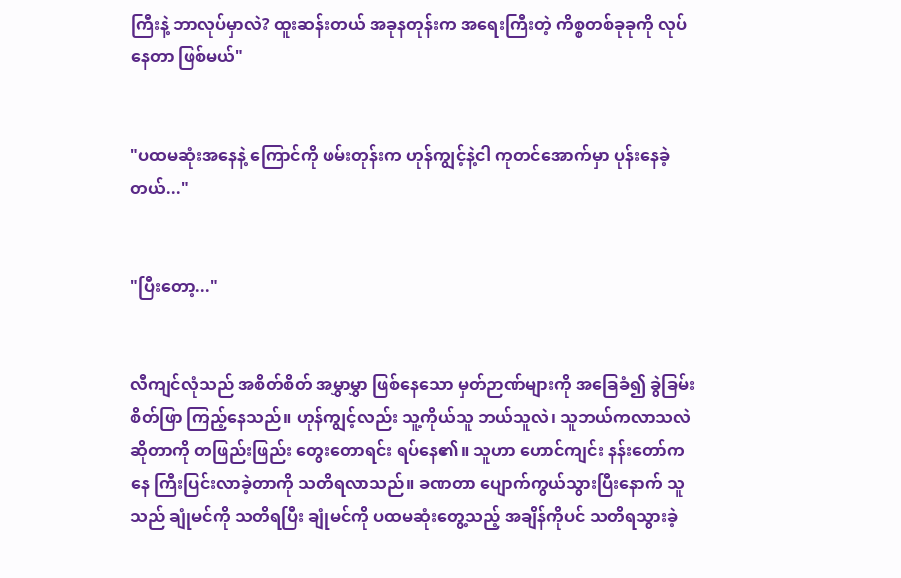ကြီးနဲ့ ဘာလုပ်မှာလဲ? ထူးဆန်းတယ် အခုနတုန်းက အရေးကြီးတဲ့ ကိစ္စတစ်ခုခုကို လုပ်နေတာ ဖြစ်မယ်"


"ပထမဆုံးအနေနဲ့ ကြောင်ကို ဖမ်းတုန်းက ဟုန်ကျွင့်နဲ့ငါ ကုတင်အောက်မှာ ပုန်းနေခဲ့တယ်..."


"ပြီးတော့..."


လီကျင်လုံသည် အစိတ်စိတ် အမွှာမွှာ ဖြစ်နေသော မှတ်ဉာဏ်များကို အခြေခံ၍ ခွဲခြမ်းစိတ်ဖြာ ကြည့်နေသည်။ ဟုန်ကျွင့်လည်း သူ့ကိုယ်သူ ဘယ်သူလဲ၊ သူဘယ်ကလာသလဲဆိုတာကို တဖြည်းဖြည်း တွေးတောရင်း ရပ်နေ၏။ သူဟာ ဟောင်ကျင်း နန်းတော်ကနေ ကြီးပြင်းလာခဲ့တာကို သတိရလာသည်။ ခဏတာ ပျောက်ကွယ်သွားပြီးနောက် သူသည် ချုံမင်ကို သတိရပြီး ချုံမင်ကို ပထမဆုံးတွေ့သည့် အချိန်ကိုပင် သတိရသွားခဲ့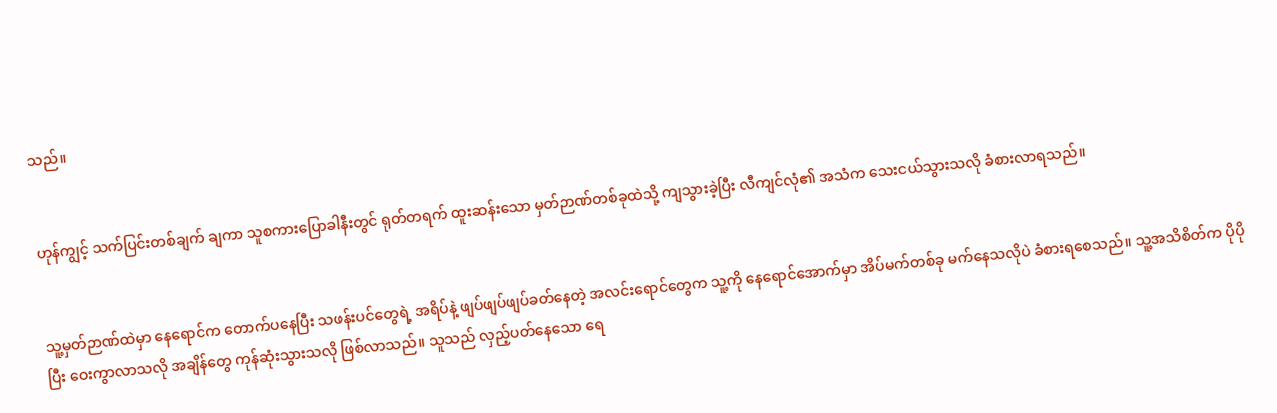သည်။


ဟုန်ကျွင့် သက်ပြင်းတစ်ချက် ချကာ သူစကားပြောခါနီးတွင် ရုတ်တရက် ထူးဆန်းသော မှတ်ဉာဏ်တစ်ခုထဲသို့ ကျသွားခဲ့ပြီး လီကျင်လုံ၏ အသံက သေးငယ်သွားသလို ခံစားလာရသည်။


သူ့မှတ်ဉာဏ်ထဲမှာ နေရောင်က တောက်ပနေပြီး သဖန်းပင်တွေရဲ့ အရိပ်နဲ့ ဖျပ်ဖျပ်ဖျပ်ခတ်နေတဲ့ အလင်းရောင်တွေက သူ့ကို နေရောင်အောက်မှာ အိပ်မက်တစ်ခု မက်နေသလိုပဲ ခံစားရစေသည်။ သူ့အသိစိတ်က ပိုပိုပြီး ဝေးကွာလာသလို အချိန်တွေ ကုန်ဆုံးသွားသလို ဖြစ်လာသည်။ သူသည် လှည့်ပတ်နေသော ရေ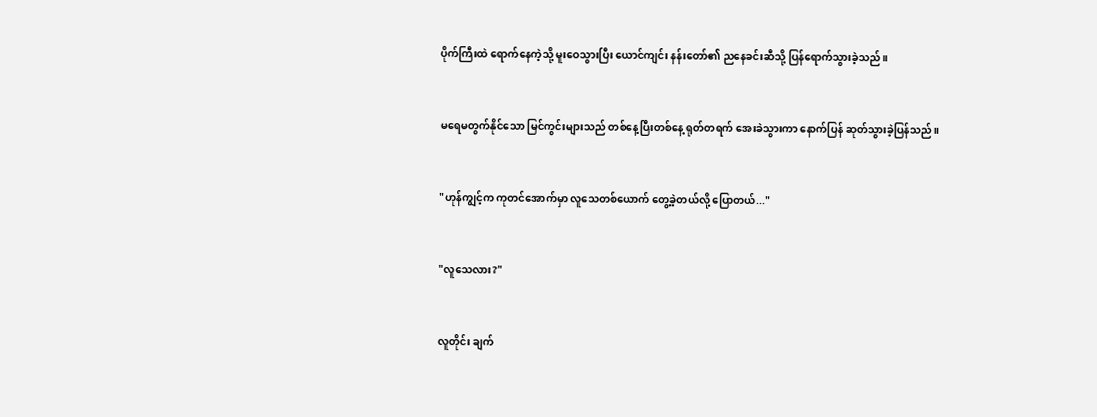ပိုက်ကြီးထဲ ရောက်နေကဲ့သို့ မူးဝေသွားပြီး ယောင်ကျင်း နန်းတော်၏ ညနေခင်းဆီသို့ ပြန်ရောက်သွားခဲ့သည်။


မရေမတွက်နိုင်သော မြင်ကွင်းများသည် တစ်နေ့ပြီးတစ်နေ့ ရုတ်တရက် အေးခဲသွားကာ နောက်ပြန် ဆုတ်သွားခဲ့ပြန်သည်။


"ဟုန်ကျွင့်က ကုတင်အောက်မှာ လူသေတစ်ယောက် တွေ့ခဲ့တယ်လို့ ပြောတယ်..."


"လူသေလား?"


လူတိုင်း ချက်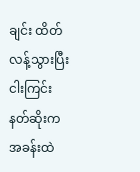ချင်း ထိတ်လန့်သွားပြီး ငါးကြင်းနတ်ဆိုးက အခန်းထဲ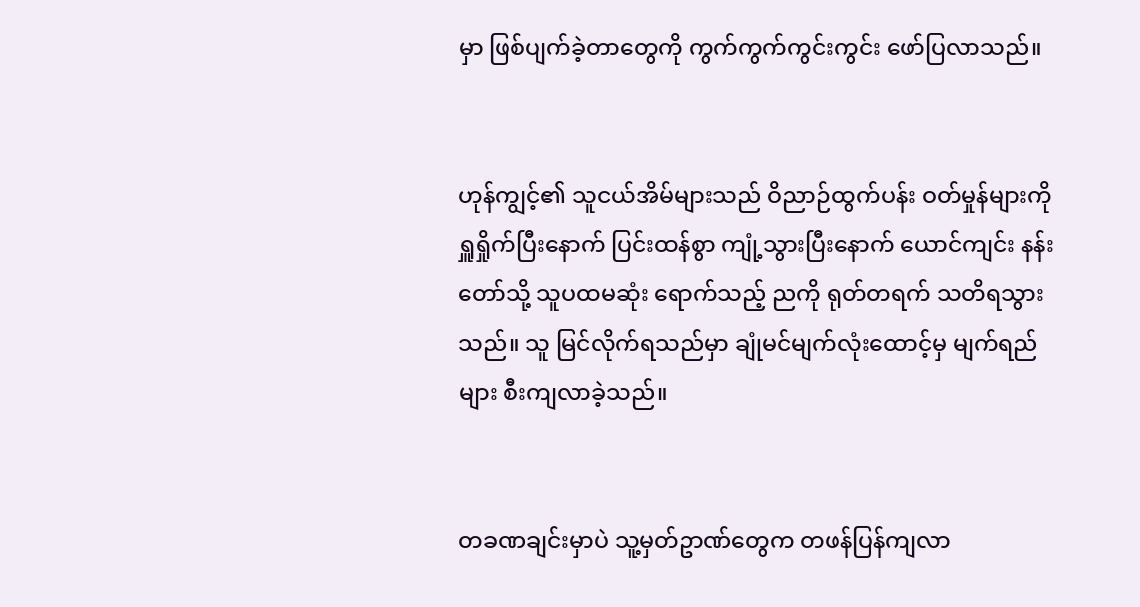မှာ ဖြစ်ပျက်ခဲ့တာတွေကို ကွက်ကွက်ကွင်းကွင်း ဖော်ပြလာသည်။


ဟုန်ကျွင့်၏ သူငယ်အိမ်များသည် ဝိညာဉ်ထွက်ပန်း ဝတ်မှုန်များကို ရှူရှိုက်ပြီးနောက် ပြင်းထန်စွာ ကျုံ့သွားပြီးနောက် ယောင်ကျင်း နန်းတော်သို့ သူပထမဆုံး ရောက်သည့် ညကို ရုတ်တရက် သတိရသွားသည်။ သူ မြင်လိုက်ရသည်မှာ ချုံမင်မျက်လုံးထောင့်မှ မျက်ရည်များ စီးကျလာခဲ့သည်။


တခဏချင်းမှာပဲ သူ့မှတ်ဥာဏ်တွေက တဖန်ပြန်ကျလာ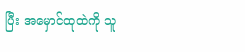ပြီး အမှောင်ထုထဲကို သူ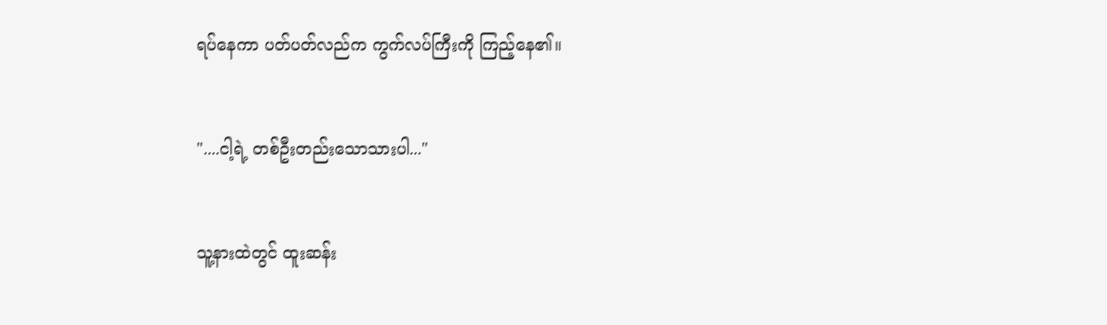ရပ်နေကာ ပတ်ပတ်လည်က ကွက်လပ်ကြီးကို ကြည့်နေ၏။


"....ငါ့ရဲ့ တစ်ဦးတည်းသောသားပါ..."


သူ့နားထဲတွင် ထူးဆန်း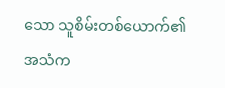သော သူစိမ်းတစ်ယောက်၏ အသံက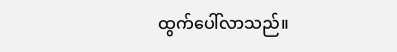ထွက်ပေါ်လာသည်။